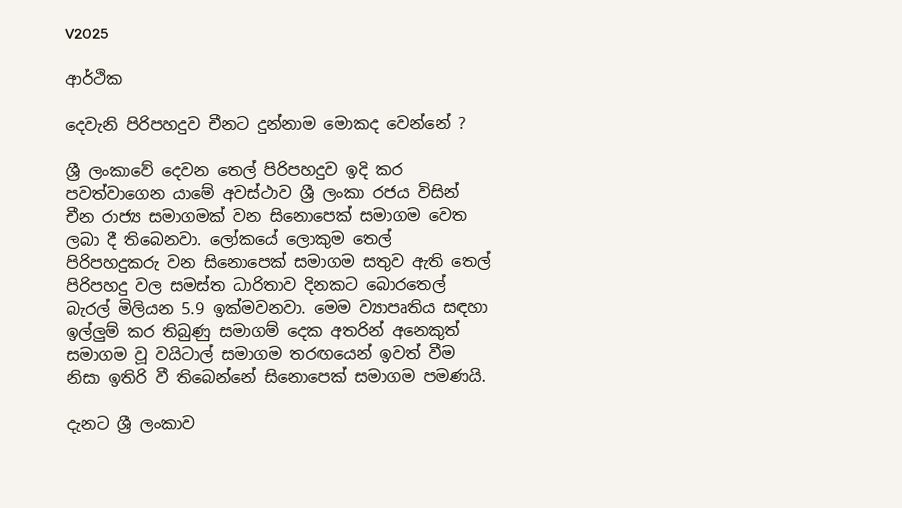V2025

ආර්ථික

දෙවැනි පිරිපහදුව චීනට දුන්නාම මොකද වෙන්නේ ?

ශ්‍රී ලංකාවේ දෙවන තෙල් පිරිපහදුව ඉදි කර පවත්වාගෙන යාමේ අවස්ථාව ශ්‍රී ලංකා රජය විසින් චීන රාජ්‍ය සමාගමක් වන සිනොපෙක් සමාගම වෙත ලබා දී තිබෙනවා. ලෝකයේ ලොකුම තෙල් පිරිපහදුකරු වන සිනොපෙක් සමාගම සතුව ඇති තෙල් පිරිපහදු වල සමස්ත ධාරිතාව දිනකට බොරතෙල් බැරල් මිලියන 5.9 ඉක්මවනවා. මෙම ව්‍යාපෘතිය සඳහා ඉල්ලුම් කර තිබුණු සමාගම් දෙක අතරින් අනෙකුත් සමාගම වූ වයිටාල් සමාගම තරඟයෙන් ඉවත් වීම නිසා ඉතිරි වී තිබෙන්නේ සිනොපෙක් සමාගම පමණයි.

දැනට ශ්‍රී ලංකාව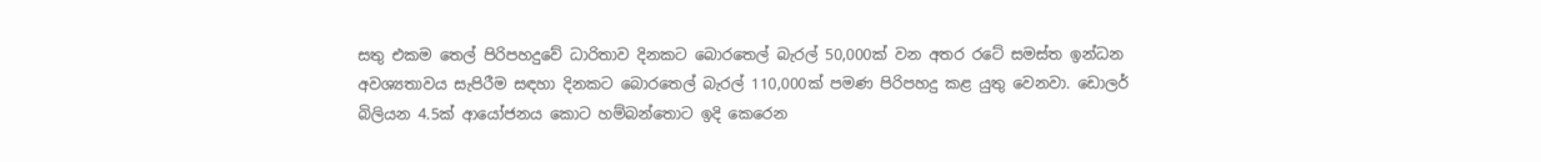සතු එකම තෙල් පිරිපහදුවේ ධාරිතාව දිනකට බොරතෙල් බැරල් 50,000ක් වන අතර රටේ සමස්ත ඉන්ධන අවශ්‍යතාවය සැපිරීම සඳහා දිනකට බොරතෙල් බැරල් 110,000ක් පමණ පිරිපහදු කළ යුතු වෙනවා. ඩොලර් බිලියන 4.5ක් ආයෝජනය කොට හම්බන්තොට ඉදි කෙරෙන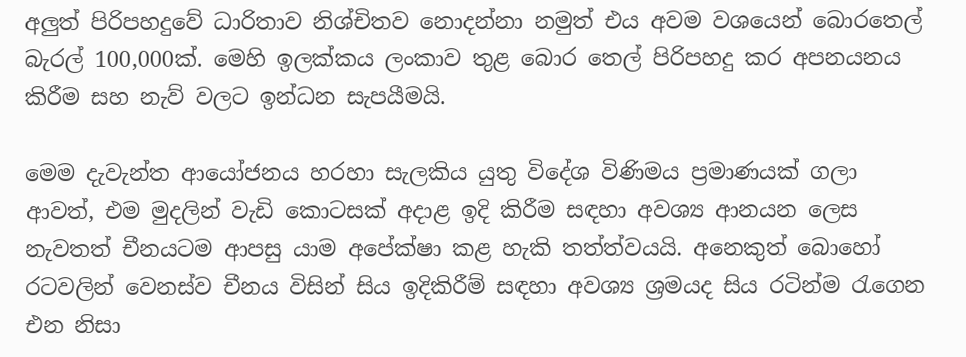අලුත් පිරිපහදුවේ ධාරිතාව නිශ්චිතව නොදන්නා නමුත් එය අවම වශයෙන් බොරතෙල් බැරල් 100,000ක්. මෙහි ඉලක්කය ලංකාව තුළ බොර තෙල් පිරිපහදු කර අපනයනය කිරීම සහ නැව් වලට ඉන්ධන සැපයීමයි.

මෙම දැවැන්ත ආයෝජනය හරහා සැලකිය යුතු විදේශ විණිමය ප්‍රමාණයක් ගලා ආවත්, එම මුදලින් වැඩි කොටසක් අදාළ ඉදි කිරීම සඳහා අවශ්‍ය ආනයන ලෙස නැවතත් චීනයටම ආපසු යාම අපේක්ෂා කළ හැකි තත්ත්වයයි. අනෙකුත් බොහෝ රටවලින් වෙනස්ව චීනය විසින් සිය ඉදිකිරීම් සඳහා අවශ්‍ය ශ්‍රමයද සිය රටින්ම රැගෙන එන නිසා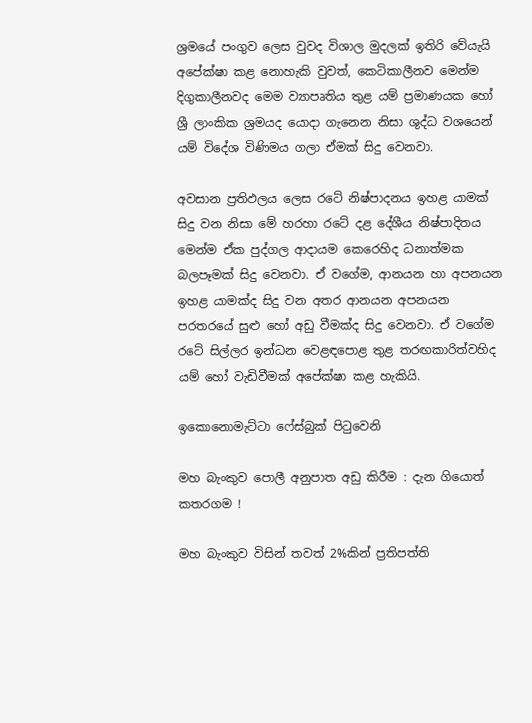ශ්‍රමයේ පංගුව ලෙස වුවද විශාල මුදලක් ඉතිරි වේයැයි අපේක්ෂා කළ නොහැකි වුවත්, කෙටිකාලීනව මෙන්ම දිගුකාලීනවද මෙම ව්‍යාපෘතිය තුළ යම් ප්‍රමාණයක හෝ ශ්‍රී ලාංකික ශ්‍රමයද යොදා ගැනෙන නිසා ශුද්ධ වශයෙන් යම් විදේශ විණිමය ගලා ඒමක් සිදු වෙනවා.

අවසාන ප්‍රතිඵලය ලෙස රටේ නිෂ්පාදනය ඉහළ යාමක් සිදු වන නිසා මේ හරහා රටේ දළ දේශීය නිෂ්පාදිතය මෙන්ම ඒක පුද්ගල ආදායම කෙරෙහිද ධනාත්මක බලපෑමක් සිදු වෙනවා. ඒ වගේම, ආනයන හා අපනයන ඉහළ යාමක්ද සිදු වන අතර ආනයන අපනයන පරතරයේ සුළු හෝ අඩු වීමක්ද සිදු වෙනවා. ඒ වගේම රටේ සිල්ලර ඉන්ධන වෙළඳපොළ තුළ තරඟකාරිත්වහිද යම් හෝ වැඩිවීමක් අපේක්ෂා කළ හැකියි.

ඉකොනොමැට්ටා ෆේස්බුක් පිටුවෙනි

මහ බැංකුව පොලී අනුපාත අඩු කිරීම : දැන ගියොත් කතරගම !

මහ බැංකුව විසින් තවත් 2%කින් ප්‍රතිපත්ති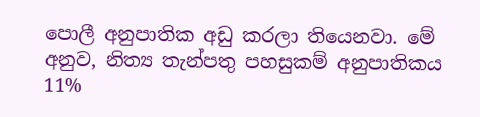පොලී අනුපාතික අඩු කරලා තියෙනවා. මේ අනුව, නිත්‍ය තැන්පතු පහසුකම් අනුපාතිකය 11%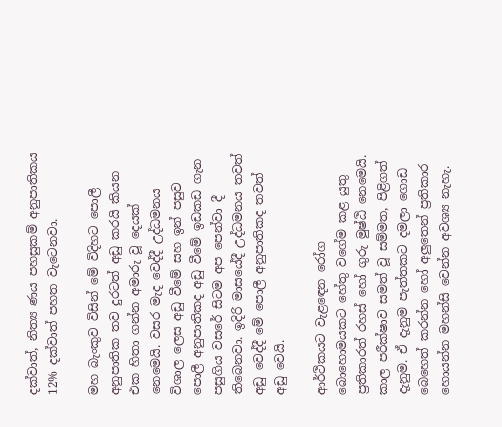දක්වාත්, නිත්‍ය ණය පහසුකම් අනුපාතිකය 12% දක්වාත් පහත වැටෙනවා.

මහ බැංකුව විසින් මේ විදිහට පොලී අනුපාතික තව දුරටත් අඩු කරයි කියන එක හිතා ගන්න අමාරු වූ දෙයක් නෙමෙයි. වසර මැද වෙද්දී උද්ධමනය විශාල ලෙස අඩු වීමේ සහ ඉන් පසුව පොලී අනුපාතිකද අඩු වීමේ ඉඩකඩ ගැන පසුගිය වසරේ සිටම අප පෙන්වා දී තිබෙනවා. ඉදිරි මාසයේදී උද්ධමනය තවත් අඩු වෙද්දී මේ පොලී අනුපාතිකද තවත් අඩු වෙයි.

ආර්ථිකයට වැළඳෙන රෝග බොහොමයකට හේතු වගේම කළ යුතු ප්‍රතිකාරත් රහස් හෝ ගුරු මුෂ්ඨි නෙමෙයි. කාල පරීක්ෂාව සමත් වූ සම්මත, පිළිගත් දැනුම. ඒ දැනුම පැත්තකට දමලා ගොඩ බෙහෙත් කරන්න හෝ අලුතෙන් ප්‍රතිකාර හොයන්න මහන්සි වෙන්න අවශ්‍ය නැහැ.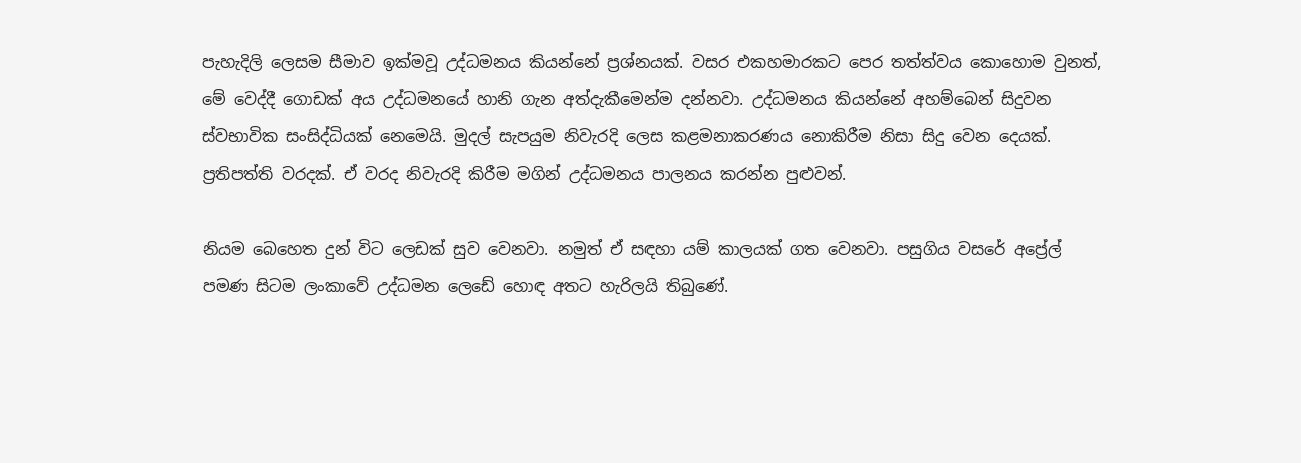පැහැදිලි ලෙසම සීමාව ඉක්මවූ උද්ධමනය කියන්නේ ප්‍රශ්නයක්. වසර එකහමාරකට පෙර තත්ත්වය කොහොම වුනත්, මේ වෙද්දී ගොඩක් අය උද්ධමනයේ හානි ගැන අත්දැකීමෙන්ම දන්නවා. උද්ධමනය කියන්නේ අහම්බෙන් සිදුවන ස්වභාවික සංසිද්ධියක් නෙමෙයි. මුදල් සැපයුම නිවැරදි ලෙස කළමනාකරණය නොකිරීම නිසා සිදු වෙන දෙයක්. ප්‍රතිපත්ති වරදක්. ඒ වරද නිවැරදි කිරීම මගින් උද්ධමනය පාලනය කරන්න පුළුවන්.

නියම බෙහෙත දුන් විට ලෙඩක් සුව වෙනවා. නමුත් ඒ සඳහා යම් කාලයක් ගත වෙනවා. පසුගිය වසරේ අප්‍රේල් පමණ සිටම ලංකාවේ උද්ධමන ලෙඩේ හොඳ අතට හැරිලයි තිබුණේ.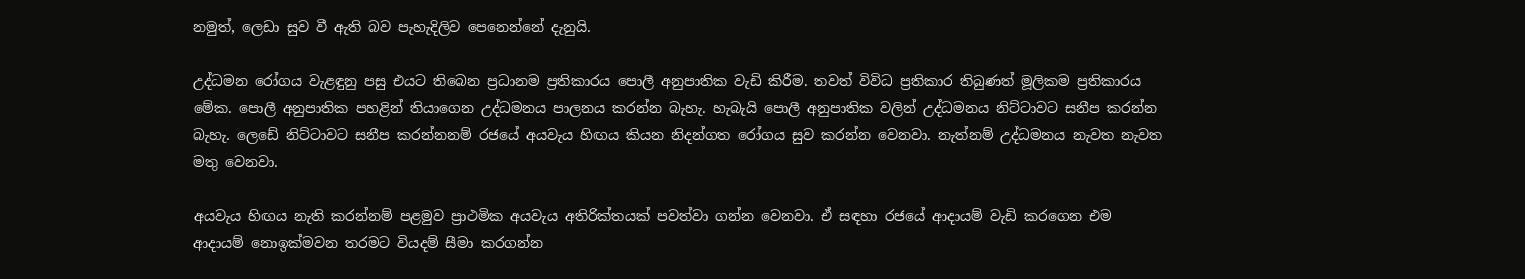නමුත්, ලෙඩා සුව වී ඇති බව පැහැදිලිව පෙනෙන්නේ දැනුයි.

උද්ධමන රෝගය වැළඳුනු පසු එයට තිබෙන ප්‍රධානම ප්‍රතිකාරය පොලී අනුපාතික වැඩි කිරීම. තවත් විවිධ ප්‍රතිකාර තිබුණත් මූලිකම ප්‍රතිකාරය මේක. පොලී අනුපාතික පහළින් තියාගෙන උද්ධමනය පාලනය කරන්න බැහැ. හැබැයි පොලී අනුපාතික වලින් උද්ධමනය නිට්ටාවට සනීප කරන්න බැහැ. ලෙඩේ නිට්ටාවට සනීප කරන්නනම් රජයේ අයවැය හිඟය කියන නිදන්ගත රෝගය සුව කරන්න වෙනවා. නැත්නම් උද්ධමනය නැවත නැවත මතු වෙනවා.

අයවැය හිඟය නැති කරන්නම් පළමුව ප්‍රාථමික අයවැය අතිරික්තයක් පවත්වා ගන්න වෙනවා. ඒ සඳහා රජයේ ආදායම් වැඩි කරගෙන එම ආදායම් නොඉක්මවන තරමට වියදම් සීමා කරගන්න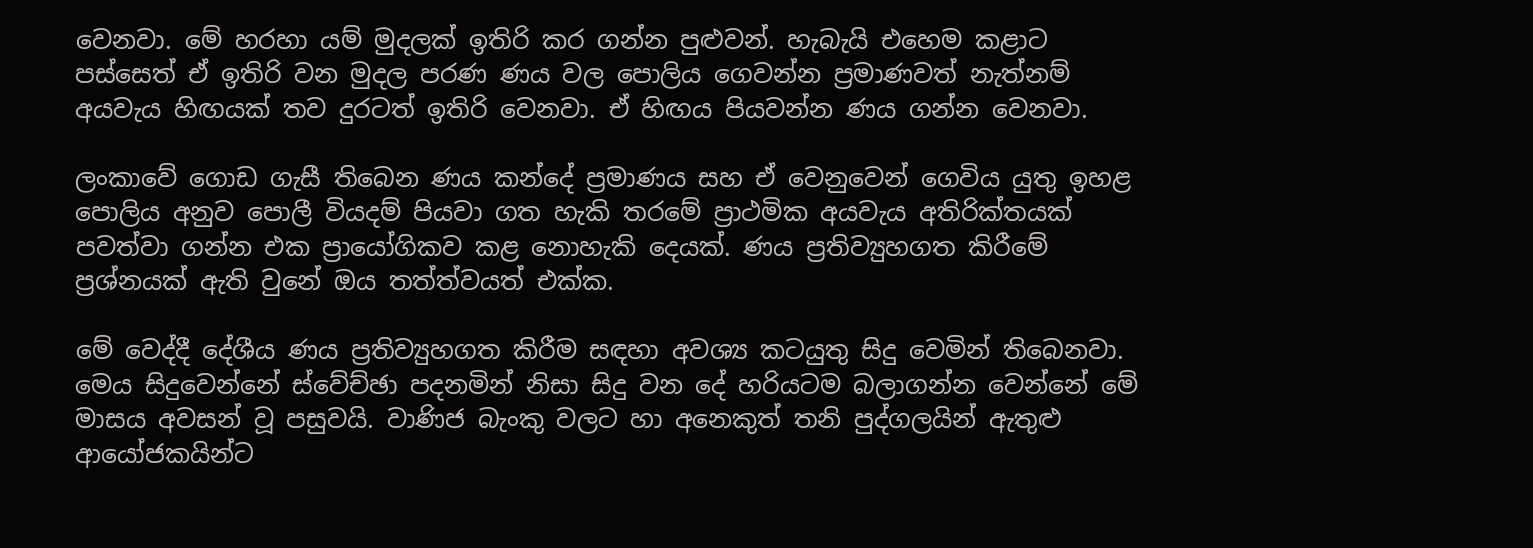වෙනවා. මේ හරහා යම් මුදලක් ඉතිරි කර ගන්න පුළුවන්. හැබැයි එහෙම කළාට පස්සෙත් ඒ ඉතිරි වන මුදල පරණ ණය වල පොලිය ගෙවන්න ප්‍රමාණවත් නැත්නම් අයවැය හිඟයක් තව දුරටත් ඉතිරි වෙනවා. ඒ හිඟය පියවන්න ණය ගන්න වෙනවා.

ලංකාවේ ගොඩ ගැසී තිබෙන ණය කන්දේ ප්‍රමාණය සහ ඒ වෙනුවෙන් ගෙවිය යුතු ඉහළ පොලිය අනුව පොලී වියදම් පියවා ගත හැකි තරමේ ප්‍රාථමික අයවැය අතිරික්තයක් පවත්වා ගන්න එක ප්‍රායෝගිකව කළ නොහැකි දෙයක්. ණය ප්‍රතිව්‍යුහගත කිරීමේ ප්‍රශ්නයක් ඇති වුනේ ඔය තත්ත්වයත් එක්ක.

මේ වෙද්දී දේශීය ණය ප්‍රතිව්‍යුහගත කිරීම සඳහා අවශ්‍ය කටයුතු සිදු වෙමින් තිබෙනවා. මෙය සිදුවෙන්නේ ස්වේච්ඡා පදනමින් නිසා සිදු වන දේ හරියටම බලාගන්න වෙන්නේ මේ මාසය අවසන් වූ පසුවයි. වාණිජ බැංකු වලට හා අනෙකුත් තනි පුද්ගලයින් ඇතුළු ආයෝජකයින්ට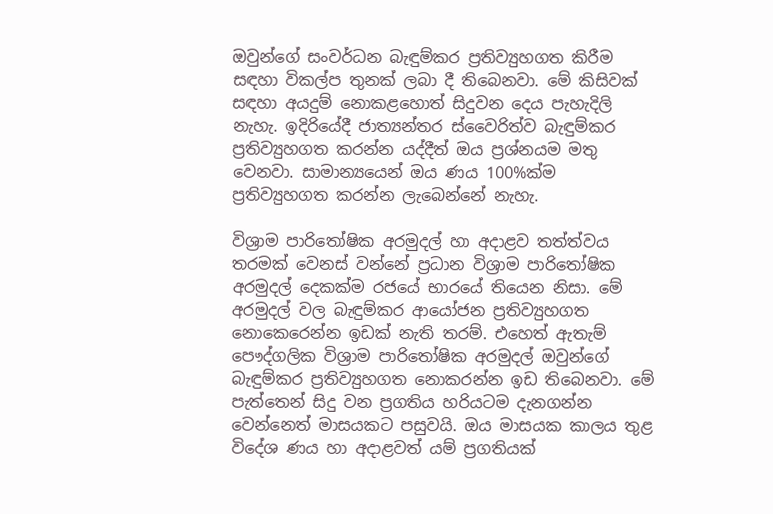ඔවුන්ගේ සංවර්ධන බැඳුම්කර ප්‍රතිව්‍යුහගත කිරීම සඳහා විකල්ප තුනක් ලබා දී තිබෙනවා. මේ කිසිවක් සඳහා අයදුම් නොකළහොත් සිදුවන දෙය පැහැදිලි නැහැ. ඉදිරියේදී ජාත්‍යන්තර ස්වෛරිත්ව බැඳුම්කර ප්‍රතිව්‍යුහගත කරන්න යද්දීත් ඔය ප්‍රශ්නයම මතු වෙනවා. සාමාන්‍යයෙන් ඔය ණය 100%ක්ම ප්‍රතිව්‍යුහගත කරන්න ලැබෙන්නේ නැහැ.

විශ්‍රාම පාරිතෝෂික අරමුදල් හා අදාළව තත්ත්වය තරමක් වෙනස් වන්නේ ප්‍රධාන විශ්‍රාම පාරිතෝෂික අරමුදල් දෙකක්ම රජයේ භාරයේ තියෙන නිසා. මේ අරමුදල් වල බැඳුම්කර ආයෝජන ප්‍රතිව්‍යුහගත නොකෙරෙන්න ඉඩක් නැති තරම්. එහෙත් ඇතැම් පෞද්ගලික විශ්‍රාම පාරිතෝෂික අරමුදල් ඔවුන්ගේ බැඳුම්කර ප්‍රතිව්‍යුහගත නොකරන්න ඉඩ තිබෙනවා. මේ පැත්තෙන් සිදු වන ප්‍රගතිය හරියටම දැනගන්න වෙන්නෙත් මාසයකට පසුවයි. ඔය මාසයක කාලය තුළ විදේශ ණය හා අදාළවත් යම් ප්‍රගතියක්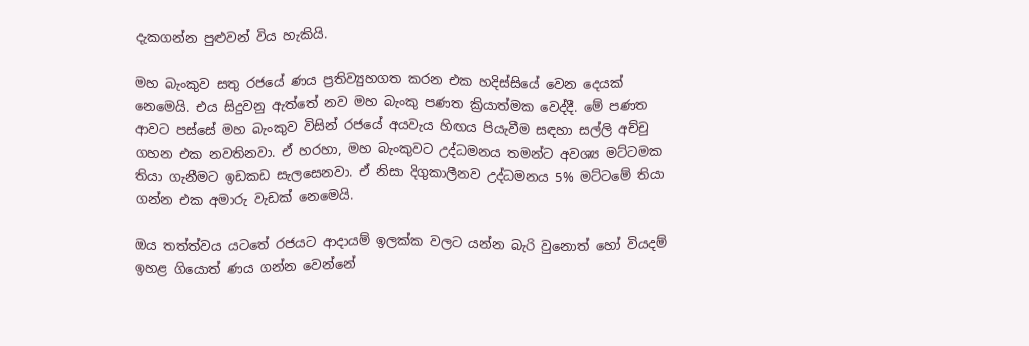දැකගන්න පුළුවන් විය හැකියි.

මහ බැංකුව සතු රජයේ ණය ප්‍රතිව්‍යුහගත කරන එක හදිස්සියේ වෙන දෙයක් නෙමෙයි. එය සිදුවනු ඇත්තේ නව මහ බැංකු පණත ක්‍රියාත්මක වෙද්දී. මේ පණත ආවට පස්සේ මහ බැංකුව විසින් රජයේ අයවැය හිඟය පියැවීම සඳහා සල්ලි අච්චු ගහන එක නවතිනවා. ඒ හරහා, මහ බැංකුවට උද්ධමනය තමන්ට අවශ්‍ය මට්ටමක තියා ගැනීමට ඉඩකඩ සැලසෙනවා. ඒ නිසා දිගුකාලීනව උද්ධමනය 5% මට්ටමේ තියා ගන්න එක අමාරු වැඩක් නෙමෙයි.

ඔය තත්ත්වය යටතේ රජයට ආදායම් ඉලක්ක වලට යන්න බැරි වුනොත් හෝ වියදම් ඉහළ ගියොත් ණය ගන්න වෙන්නේ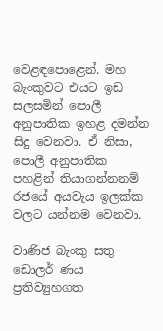වෙළඳපොළෙන්. මහ බැංකුවට එයට ඉඩ සලසමින් පොලී අනුපාතික ඉහළ දමන්න සිදු වෙනවා. ඒ නිසා, පොලී අනුපාතික පහළින් තියාගන්නනම් රජයේ අයවැය ඉලක්ක වලට යන්නම වෙනවා.

වාණිජ බැංකු සතු ඩොලර් ණය ප්‍රතිව්‍යුහගත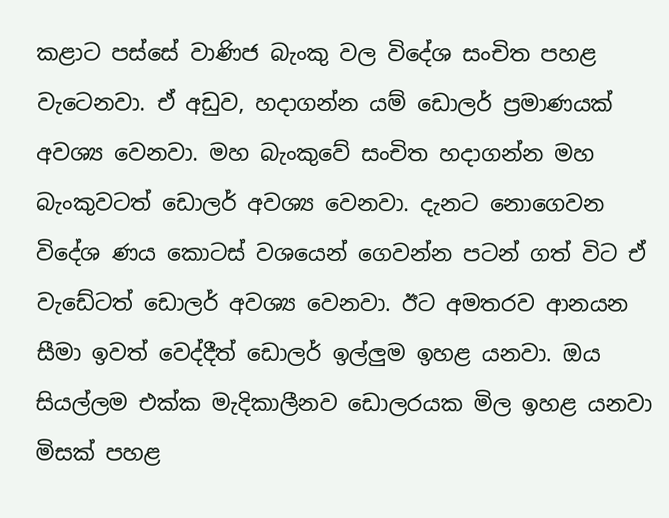කළාට පස්සේ වාණිජ බැංකු වල විදේශ සංචිත පහළ වැටෙනවා. ඒ අඩුව, හදාගන්න යම් ඩොලර් ප්‍රමාණයක් අවශ්‍ය වෙනවා. මහ බැංකුවේ සංචිත හදාගන්න මහ බැංකුවටත් ඩොලර් අවශ්‍ය වෙනවා. දැනට නොගෙවන විදේශ ණය කොටස් වශයෙන් ගෙවන්න පටන් ගත් විට ඒ වැඩේටත් ඩොලර් අවශ්‍ය වෙනවා. ඊට අමතරව ආනයන සීමා ඉවත් වෙද්දීත් ඩොලර් ඉල්ලුම ඉහළ යනවා. ඔය සියල්ලම එක්ක මැදිකාලීනව ඩොලරයක මිල ඉහළ යනවා මිසක් පහළ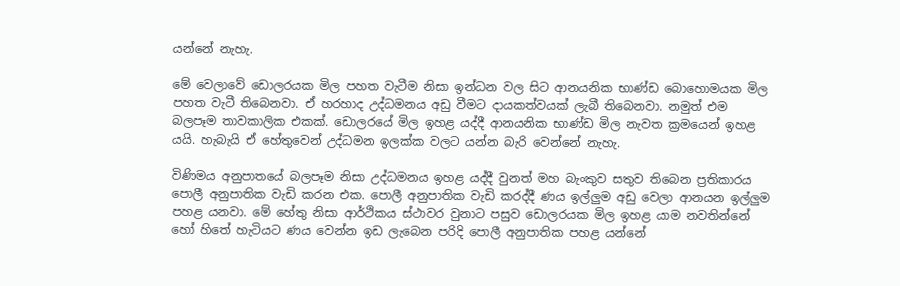යන්නේ නැහැ.

මේ වෙලාවේ ඩොලරයක මිල පහත වැටීම නිසා ඉන්ධන වල සිට ආනයනික භාණ්ඩ බොහොමයක මිල පහත වැටී තිබෙනවා. ඒ හරහාද උද්ධමනය අඩු වීමට දායකත්වයක් ලැබී තිබෙනවා. නමුත් එම බලපෑම තාවකාලික එකක්. ඩොලරයේ මිල ඉහළ යද්දී ආනයනික භාණ්ඩ මිල නැවත ක්‍රමයෙන් ඉහළ යයි. හැබැයි ඒ හේතුවෙන් උද්ධමන ඉලක්ක වලට යන්න බැරි වෙන්නේ නැහැ.

විණිමය අනුපාතයේ බලපෑම නිසා උද්ධමනය ඉහළ යද්දී වුනත් මහ බැංකුව සතුව තිබෙන ප්‍රතිකාරය පොලී අනුපාතික වැඩි කරන එක. පොලී අනුපාතික වැඩි කරද්දී ණය ඉල්ලුම අඩු වෙලා ආනයන ඉල්ලුම පහළ යනවා. මේ හේතු නිසා ආර්ථිකය ස්ථාවර වුනාට පසුව ඩොලරයක මිල ඉහළ යාම නවතින්නේ හෝ හිතේ හැටියට ණය වෙන්න ඉඩ ලැබෙන පරිදි පොලී අනුපාතික පහළ යන්නේ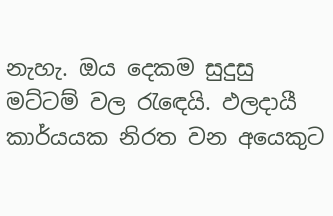නැහැ. ඔය දෙකම සුදුසු මට්ටම් වල රැඳෙයි. ඵලදායී කාර්යයක නිරත වන අයෙකුට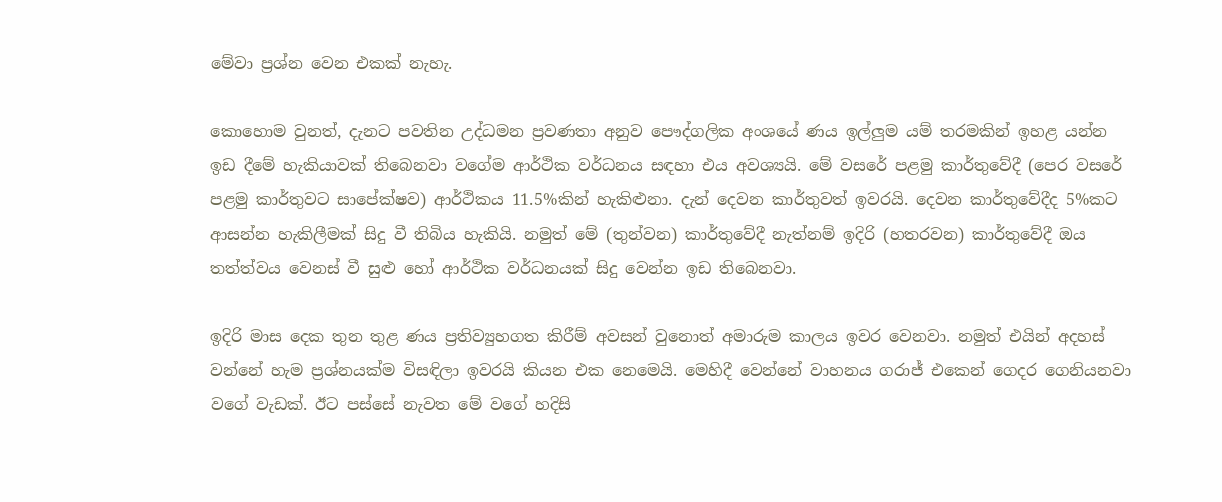මේවා ප්‍රශ්න වෙන එකක් නැහැ.

කොහොම වුනත්, දැනට පවතින උද්ධමන ප්‍රවණතා අනුව පෞද්ගලික අංශයේ ණය ඉල්ලුම යම් තරමකින් ඉහළ යන්න ඉඩ දීමේ හැකියාවක් තිබෙනවා වගේම ආර්ථික වර්ධනය සඳහා එය අවශ්‍යයි. මේ වසරේ පළමු කාර්තුවේදී (පෙර වසරේ පළමු කාර්තුවට සාපේක්ෂව) ආර්ථිකය 11.5%කින් හැකිළුනා. දැන් දෙවන කාර්තුවත් ඉවරයි. දෙවන කාර්තුවේදීද 5%කට ආසන්න හැකිලීමක් සිදු වී තිබිය හැකියි. නමුත් මේ (තුන්වන) කාර්තුවේදී නැත්නම් ඉදිරි (හතරවන) කාර්තුවේදී ඔය තත්ත්වය වෙනස් වී සුළු හෝ ආර්ථික වර්ධනයක් සිදු වෙන්න ඉඩ තිබෙනවා.

ඉදිරි මාස දෙක තුන තුළ ණය ප්‍රතිව්‍යුහගත කිරීම් අවසන් වුනොත් අමාරුම කාලය ඉවර වෙනවා. නමුත් එයින් අදහස් වන්නේ හැම ප්‍රශ්නයක්ම විසඳිලා ඉවරයි කියන එක නෙමෙයි. මෙහිදී වෙන්නේ වාහනය ගරාජ් එකෙන් ගෙදර ගෙනියනවා වගේ වැඩක්. ඊට පස්සේ නැවත මේ වගේ හදිසි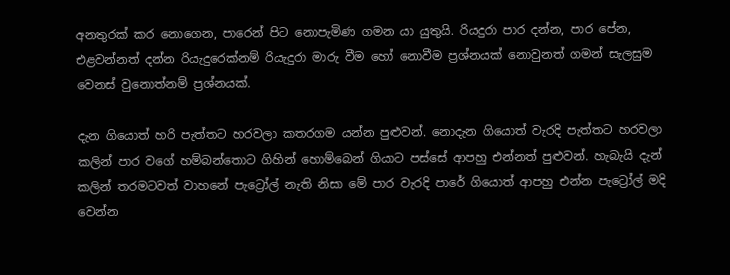අනතුරක් කර නොගෙන, පාරෙන් පිට නොපැමිණ ගමන යා යුතුයි. රියදුරා පාර දන්න, පාර පේන, එළවන්නත් දන්න රියැදුරෙක්නම් රියැදුරා මාරු වීම හෝ නොවීම ප්‍රශ්නයක් නොවුනත් ගමන් සැලසුම වෙනස් වුනොත්නම් ප්‍රශ්නයක්.

දැන ගියොත් හරි පැත්තට හරවලා කතරගම යන්න පුළුවන්. නොදැන ගියොත් වැරදි පැත්තට හරවලා කලින් පාර වගේ හම්බන්තොට ගිහින් හොම්බෙන් ගියාට පස්සේ ආපහු එන්නත් පුළුවන්. හැබැයි දැන් කලින් තරමටවත් වාහනේ පැට්‍රෝල් නැති නිසා මේ පාර වැරදි පාරේ ගියොත් ආපහු එන්න පැට්‍රෝල් මදි වෙන්න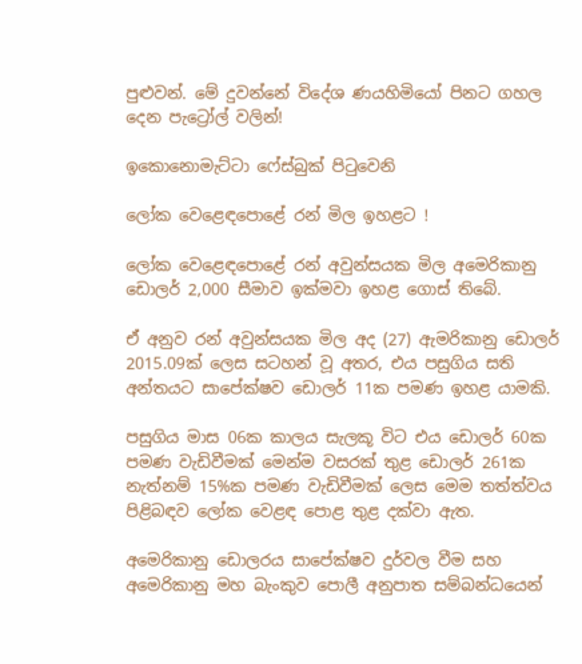පුළුවන්. මේ දුවන්නේ විදේශ ණයහිමියෝ පිනට ගහල දෙන පැට්‍රෝල් වලින්!

ඉකොනොමැට්ටා ෆේස්බුක් පිටුවෙනි

ලෝක වෙළෙඳපොළේ රන් මිල ඉහළට !

ලෝක වෙළෙඳපොළේ රන් අවුන්සයක මිල අමෙරිකානු ඩොලර් 2,000 සීමාව ඉක්මවා ඉහළ ගොස් තිබේ.

ඒ අනුව රන් අවුන්සයක මිල අද (27) ඇමරිකානු ඩොලර් 2015.09ක් ලෙස සටහන් වූ අතර, එය පසුගිය සති අන්තයට සාපේක්ෂව ඩොලර් 11ක පමණ ඉහළ යාමකි.

පසුගිය මාස 06ක කාලය සැලකූ විට එය ඩොලර් 60ක පමණ වැඩිවීමක් මෙන්ම වසරක් තුළ ඩොලර් 261ක නැත්නම් 15%ක පමණ වැඩිවීමක් ලෙස මෙම තත්ත්වය පිළිබඳව ලෝක වෙළඳ පොළ තුළ දක්වා ඇත.

අමෙරිකානු ඩොලරය සාපේක්ෂව දුර්වල වීම සහ අමෙරිකානු මහ බැංකුව පොලී අනුපාත සම්බන්ධයෙන්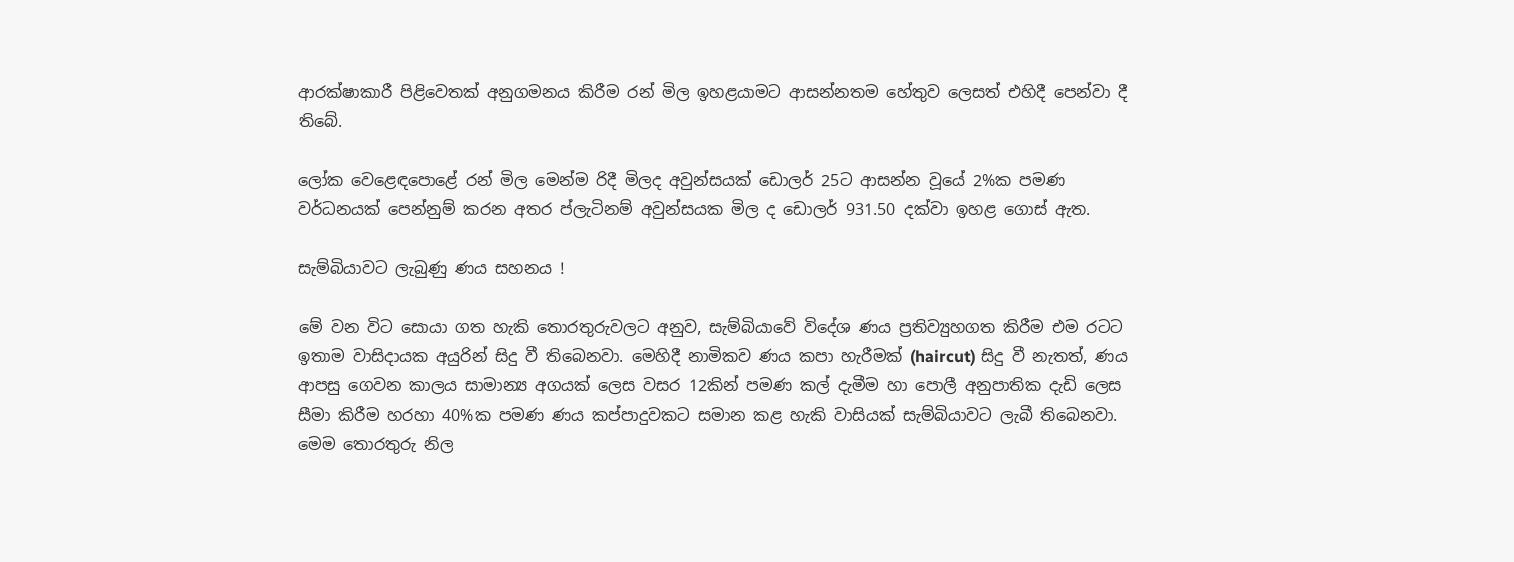ආරක්ෂාකාරී පිළිවෙතක් අනුගමනය කිරීම රන් මිල ඉහළයාමට ආසන්නතම හේතුව ලෙසත් එහිදී පෙන්වා දී තිබේ.

ලෝක වෙළෙඳපොළේ රන් මිල මෙන්ම රිදී මිලද අවුන්සයක් ඩොලර් 25ට ආසන්න වූයේ 2%ක පමණ වර්ධනයක් පෙන්නුම් කරන අතර ප්ලැටිනම් අවුන්සයක මිල ද ඩොලර් 931.50 දක්වා ඉහළ ගොස් ඇත.

සැම්බියාවට ලැබුණු ණය සහනය !

මේ වන විට සොයා ගත හැකි තොරතුරුවලට අනුව, සැම්බියාවේ විදේශ ණය ප්‍රතිව්‍යුහගත කිරීම එම රටට ඉතාම වාසිදායක අයුරින් සිදු වී තිබෙනවා. මෙහිදී නාමිකව ණය කපා හැරීමක් (haircut) සිදු වී නැතත්, ණය ආපසු ගෙවන කාලය සාමාන්‍ය අගයක් ලෙස වසර 12කින් පමණ කල් දැමීම හා පොලී අනුපාතික දැඩි ලෙස සීමා කිරීම හරහා 40%ක පමණ ණය කප්පාදුවකට සමාන කළ හැකි වාසියක් සැම්බියාවට ලැබී තිබෙනවා. මෙම තොරතුරු නිල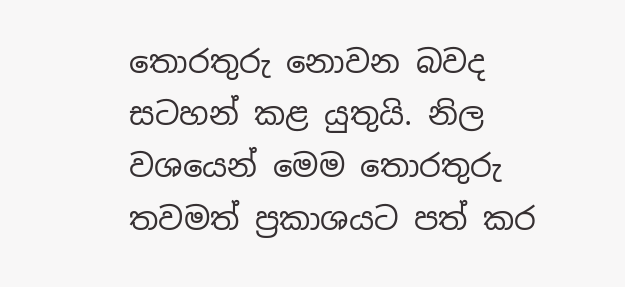තොරතුරු නොවන බවද සටහන් කළ යුතුයි. නිල වශයෙන් මෙම තොරතුරු තවමත් ප්‍රකාශයට පත් කර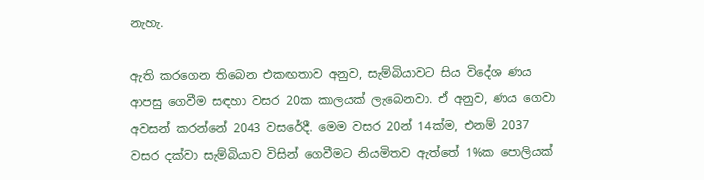නැහැ.

ඇති කරගෙන තිබෙන එකඟතාව අනුව, සැම්බියාවට සිය විදේශ ණය ආපසු ගෙවීම සඳහා වසර 20ක කාලයක් ලැබෙනවා. ඒ අනුව, ණය ගෙවා අවසන් කරන්නේ 2043 වසරේදී. මෙම වසර 20න් 14ක්ම, එනම් 2037 වසර දක්වා සැම්බියාව විසින් ගෙවීමට නියමිතව ඇත්තේ 1%ක පොලියක්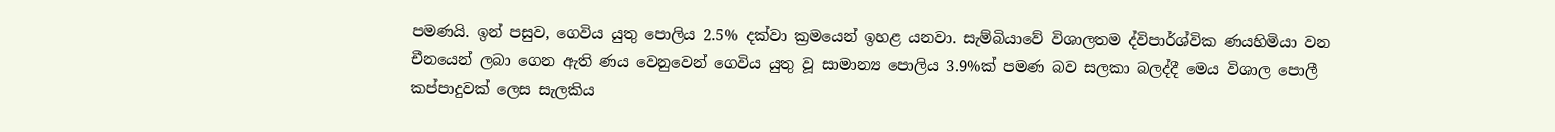පමණයි. ඉන් පසුව, ගෙවිය යුතු පොලිය 2.5% දක්වා ක්‍රමයෙන් ඉහළ යනවා. සැම්බියාවේ විශාලතම ද්විපාර්ශ්වික ණයහිමියා වන චීනයෙන් ලබා ගෙන ඇති ණය වෙනුවෙන් ගෙවිය යුතු වූ සාමාන්‍ය පොලිය 3.9%ක් පමණ බව සලකා බලද්දී මෙය විශාල පොලී කප්පාදුවක් ලෙස සැලකිය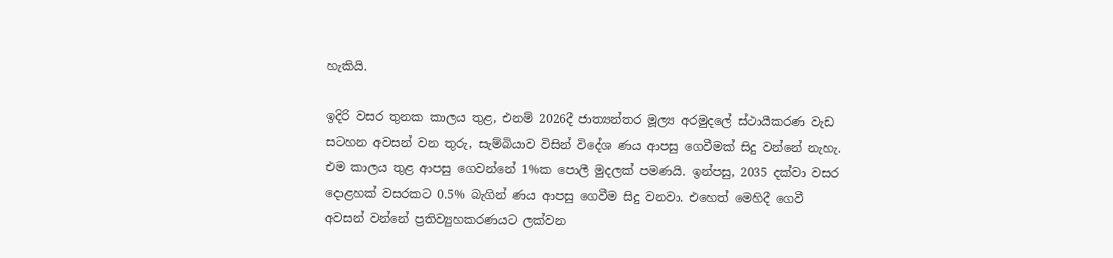හැකියි.

ඉදිරි වසර තුනක කාලය තුළ, එනම් 2026දී ජාත්‍යන්තර මූල්‍ය අරමුදලේ ස්ථායීකරණ වැඩ සටහන අවසන් වන තුරු, සැම්බියාව විසින් විදේශ ණය ආපසු ගෙවීමක් සිදු වන්නේ නැහැ. එම කාලය තුළ ආපසු ගෙවන්නේ 1%ක පොලී මුදලක් පමණයි. ඉන්පසු, 2035 දක්වා වසර දොළහක් වසරකට 0.5% බැගින් ණය ආපසු ගෙවීම සිදු වනවා. එහෙත් මෙහිදී ගෙවී අවසන් වන්නේ ප්‍රතිව්‍යුහකරණයට ලක්වන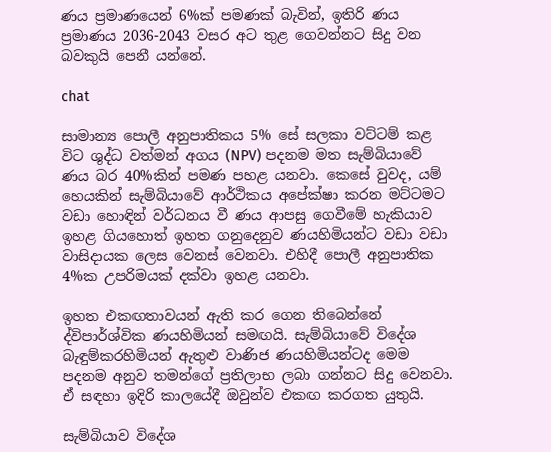ණය ප්‍රමාණයෙන් 6%ක් පමණක් බැවින්, ඉතිරි ණය ප්‍රමාණය 2036-2043 වසර අට තුළ ගෙවන්නට සිදු වන බවකුයි පෙනී යන්නේ.

chat

සාමාන්‍ය පොලී අනුපාතිකය 5% සේ සලකා වට්ටම් කළ විට ශුද්ධ වත්මන් අගය (NPV) පදනම මත සැම්බියාවේ ණය බර 40%කින් පමණ පහළ යනවා. කෙසේ වුවද, යම් හෙයකින් සැම්බියාවේ ආර්ථිකය අපේක්ෂා කරන මට්ටමට වඩා හොඳින් වර්ධනය වී ණය ආපසු ගෙවීමේ හැකියාව ඉහළ ගියහොත් ඉහත ගනුදෙනුව ණයහිමියන්ට වඩා වඩා වාසිදායක ලෙස වෙනස් වෙනවා. එහිදී පොලී අනුපාතික 4%ක උපරිමයක් දක්වා ඉහළ යනවා.

ඉහත එකඟතාවයන් ඇති කර ගෙන තිබෙන්නේ ද්විපාර්ශ්වික ණයහිමියන් සමඟයි. සැම්බියාවේ විදේශ බැඳුම්කරහිමියන් ඇතුළු වාණිජ ණයහිමියන්ටද මෙම පදනම අනුව තමන්ගේ ප්‍රතිලාභ ලබා ගන්නට සිදු වෙනවා. ඒ සඳහා ඉදිරි කාලයේදී ඔවුන්ව එකඟ කරගත යුතුයි.

සැම්බියාව විදේශ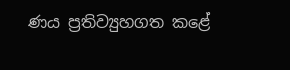ණය ප්‍රතිව්‍යුහගත කළේ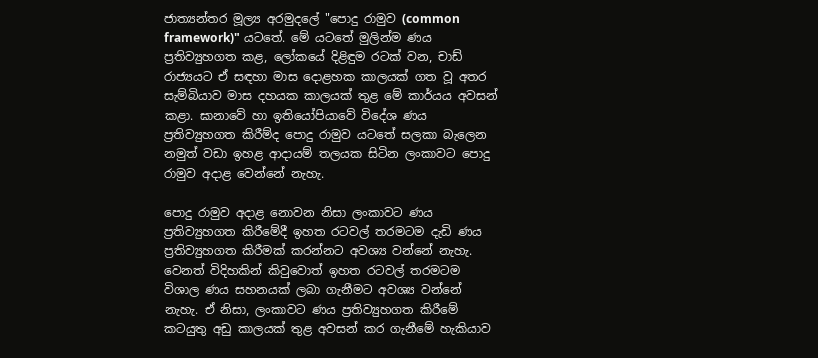ජාත්‍යන්තර මූල්‍ය අරමුදලේ "පොදු රාමුව (common framework)" යටතේ. මේ යටතේ මුලින්ම ණය ප්‍රතිව්‍යුහගත කළ, ලෝකයේ දිළිඳුම රටක් වන, චාඩ් රාජ්‍යයට ඒ සඳහා මාස දොළහක කාලයක් ගත වූ අතර සැම්බියාව මාස දහයක කාලයක් තුළ මේ කාර්යය අවසන් කළා. ඝානාවේ හා ඉතියෝපියාවේ විදේශ ණය ප්‍රතිව්‍යුහගත කිරීම්ද පොදු රාමුව යටතේ සලකා බැලෙන නමුත් වඩා ඉහළ ආදායම් තලයක සිටින ලංකාවට පොදු රාමුව අදාළ වෙන්නේ නැහැ.

පොදු රාමුව අදාළ නොවන නිසා ලංකාවට ණය ප්‍රතිව්‍යුහගත කිරීමේදී ඉහත රටවල් තරමටම දැඩි ණය ප්‍රතිව්‍යුහගත කිරීමක් කරන්නට අවශ්‍ය වන්නේ නැහැ. වෙනත් විදිහකින් කිවුවොත් ඉහත රටවල් තරමටම විශාල ණය සහනයක් ලබා ගැනීමට අවශ්‍ය වන්නේ නැහැ. ඒ නිසා, ලංකාවට ණය ප්‍රතිව්‍යුහගත කිරීමේ කටයුතු අඩු කාලයක් තුළ අවසන් කර ගැනීමේ හැකියාව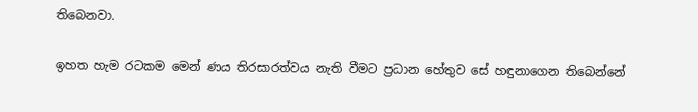තිබෙනවා.

ඉහත හැම රටකම මෙන් ණය තිරසාරත්වය නැති වීමට ප්‍රධාන හේතුව සේ හඳුනාගෙන තිබෙන්නේ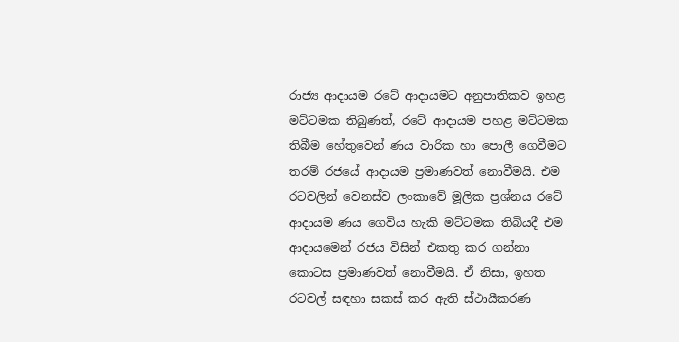රාජ්‍ය ආදායම රටේ ආදායමට අනුපාතිකව ඉහළ මට්ටමක තිබුණත්, රටේ ආදායම පහළ මට්ටමක තිබීම හේතුවෙන් ණය වාරික හා පොලී ගෙවීමට තරම් රජයේ ආදායම ප්‍රමාණවත් නොවීමයි. එම රටවලින් වෙනස්ව ලංකාවේ මූලික ප්‍රශ්නය රටේ ආදායම ණය ගෙවිය හැකි මට්ටමක තිබියදී එම ආදායමෙන් රජය විසින් එකතු කර ගන්නා කොටස ප්‍රමාණවත් නොවීමයි. ඒ නිසා, ඉහත රටවල් සඳහා සකස් කර ඇති ස්ථායීකරණ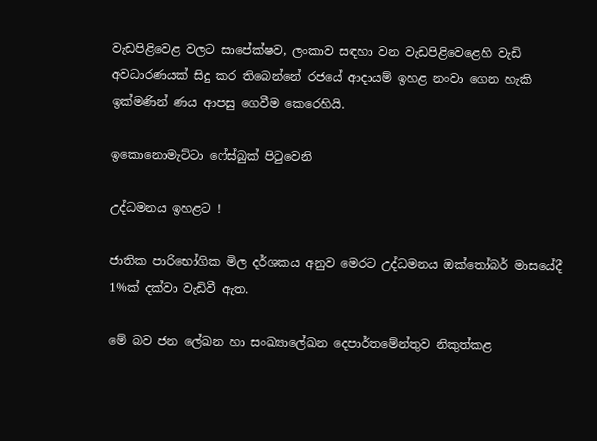වැඩපිළිවෙළ වලට සාපේක්ෂව, ලංකාව සඳහා වන වැඩපිළිවෙළෙහි වැඩි අවධාරණයක් සිදු කර තිබෙන්නේ රජයේ ආදායම් ඉහළ නංවා ගෙන හැකි ඉක්මණින් ණය ආපසු ගෙවීම කෙරෙහියි.

ඉකොනොමැට්ටා ෆේස්බුක් පිටුවෙනි

උද්ධමනය ඉහළට !

ජාතික පාරිභෝගික මිල දර්ශකය අනුව මෙරට උද්ධමනය ඔක්තෝබර් මාසයේදී 1%ක් දක්වා වැඩිවී ඇත.

මේ බව ජන ලේඛන හා සංඛ්‍යාලේඛන දෙපාර්තමේන්තුව නිකුත්කළ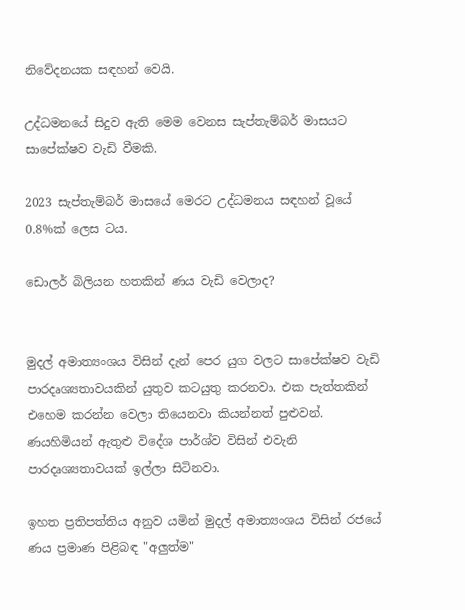නිවේදනයක සඳහන් වෙයි.

උද්ධමනයේ සිදුව ඇති මෙම වෙනස සැප්තැම්බර් මාසයට සාපේක්ෂව වැඩි වීමකි.

2023 සැප්තැම්බර් මාසයේ මෙරට උද්ධමනය සඳහන් වූයේ 0.8%ක් ලෙස ටය.

ඩොලර් බිලියන හතකින් ණය වැඩි වෙලාද?


මුදල් අමාත්‍යංශය විසින් දැන් පෙර යුග වලට සාපේක්ෂව වැඩි පාරදෘශ්‍යතාවයකින් යුතුව කටයුතු කරනවා. එක පැත්තකින් එහෙම කරන්න වෙලා තියෙනවා කියන්නත් පුළුවන්. ණයහිමියන් ඇතුළු විදේශ පාර්ශ්ව විසින් එවැනි පාරදෘශ්‍යතාවයක් ඉල්ලා සිටිනවා.

ඉහත ප්‍රතිපත්තිය අනුව යමින් මුදල් අමාත්‍යංශය විසින් රජයේ ණය ප්‍රමාණ පිළිබඳ "අලුත්ම"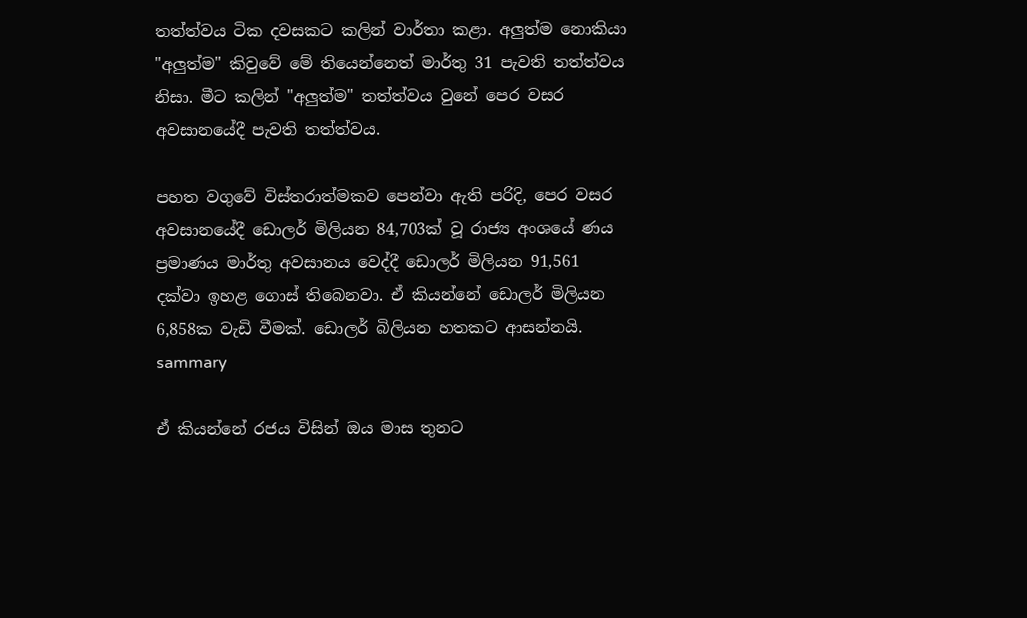තත්ත්වය ටික දවසකට කලින් වාර්තා කළා. අලුත්ම නොකියා "අලුත්ම" කිවුවේ මේ තියෙන්නෙත් මාර්තු 31 පැවති තත්ත්වය නිසා. මීට කලින් "අලුත්ම" තත්ත්වය වුනේ පෙර වසර අවසානයේදී පැවති තත්ත්වය.

පහත වගුවේ විස්තරාත්මකව පෙන්වා ඇති පරිදි, පෙර වසර අවසානයේදී ඩොලර් මිලියන 84,703ක් වූ රාජ්‍ය අංශයේ ණය ප්‍රමාණය මාර්තු අවසානය වෙද්දී ඩොලර් මිලියන 91,561 දක්වා ඉහළ ගොස් තිබෙනවා. ඒ කියන්නේ ඩොලර් මිලියන 6,858ක වැඩි වීමක්. ඩොලර් බිලියන හතකට ආසන්නයි.
sammary

ඒ කියන්නේ රජය විසින් ඔය මාස තුනට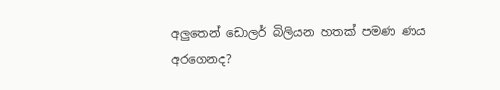අලුතෙන් ඩොලර් බිලියන හතක් පමණ ණය අරගෙනද?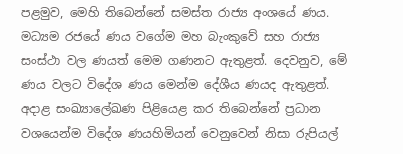පළමුව, මෙහි තිබෙන්නේ සමස්ත රාජ්‍ය අංශයේ ණය. මධ්‍යම රජයේ ණය වගේම මහ බැංකුවේ සහ රාජ්‍ය සංස්ථා වල ණයත් මෙම ගණනට ඇතුළත්. දෙවනුව, මේ ණය වලට විදේශ ණය මෙන්ම දේශීය ණයද ඇතුළත්. අදාළ සංඛ්‍යාලේඛණ පිළියෙළ කර තිබෙන්නේ ප්‍රධාන වශයෙන්ම විදේශ ණයහිමියන් වෙනුවෙන් නිසා රුපියල්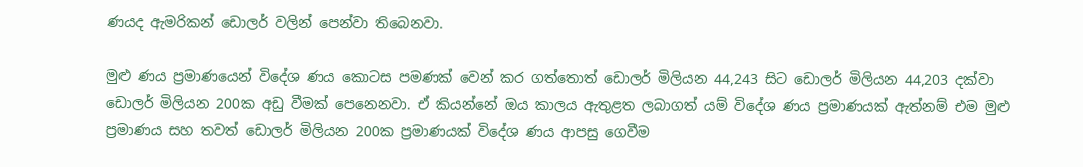ණයද ඇමරිකන් ඩොලර් වලින් පෙන්වා තිබෙනවා.

මුළු ණය ප්‍රමාණයෙන් විදේශ ණය කොටස පමණක් වෙන් කර ගත්තොත් ඩොලර් මිලියන 44,243 සිට ඩොලර් මිලියන 44,203 දක්වා ඩොලර් මිලියන 200ක අඩු වීමක් පෙනෙනවා. ඒ කියන්නේ ඔය කාලය ඇතුළත ලබාගත් යම් විදේශ ණය ප්‍රමාණයක් ඇත්නම් එම මුළු ප්‍රමාණය සහ තවත් ඩොලර් මිලියන 200ක ප්‍රමාණයක් විදේශ ණය ආපසු ගෙවීම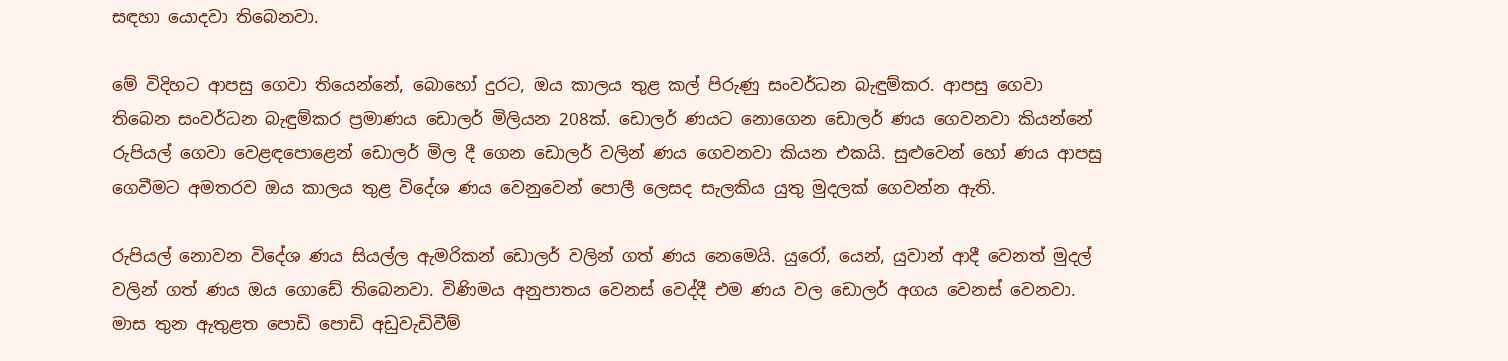සඳහා යොදවා තිබෙනවා.

මේ විදිහට ආපසු ගෙවා තියෙන්නේ, බොහෝ දුරට, ඔය කාලය තුළ කල් පිරුණු සංවර්ධන බැඳුම්කර. ආපසු ගෙවා තිබෙන සංවර්ධන බැඳුම්කර ප්‍රමාණය ඩොලර් මිලියන 208ක්. ඩොලර් ණයට නොගෙන ඩොලර් ණය ගෙවනවා කියන්නේ රුපියල් ගෙවා වෙළඳපොළෙන් ඩොලර් මිල දී ගෙන ඩොලර් වලින් ණය ගෙවනවා කියන එකයි. සුළුවෙන් හෝ ණය ආපසු ගෙවීමට අමතරව ඔය කාලය තුළ විදේශ ණය වෙනුවෙන් පොලී ලෙසද සැලකිය යුතු මුදලක් ගෙවන්න ඇති.

රුපියල් නොවන විදේශ ණය සියල්ල ඇමරිකන් ඩොලර් වලින් ගත් ණය නෙමෙයි. යුරෝ, යෙන්, යුවාන් ආදී වෙනත් මුදල් වලින් ගත් ණය ඔය ගොඩේ තිබෙනවා. විණිමය අනුපාතය වෙනස් වෙද්දී එම ණය වල ඩොලර් අගය වෙනස් වෙනවා. මාස තුන ඇතුළත පොඩි පොඩි අඩුවැඩිවීම්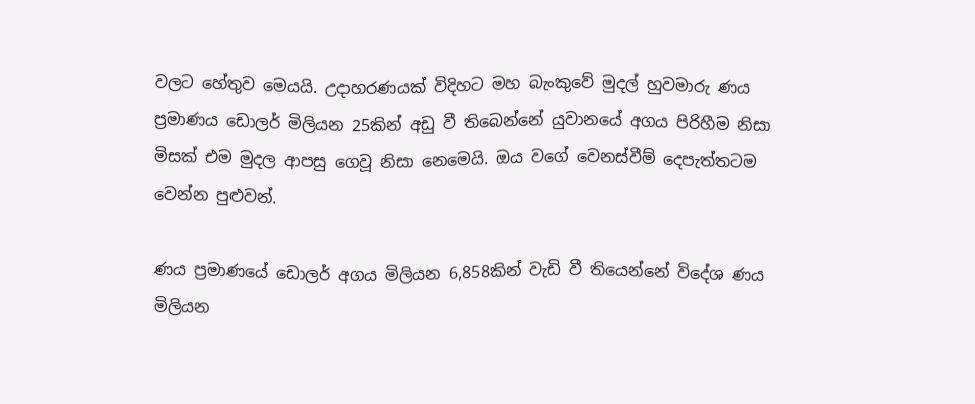වලට හේතුව මෙයයි. උදාහරණයක් විදිහට මහ බැංකුවේ මුදල් හුවමාරු ණය ප්‍රමාණය ඩොලර් මිලියන 25කින් අඩු වී තිබෙන්නේ යුවානයේ අගය පිරිහීම නිසා මිසක් එම මුදල ආපසු ගෙවූ නිසා නෙමෙයි. ඔය වගේ වෙනස්වීම් දෙපැත්තටම වෙන්න පුළුවන්.

ණය ප්‍රමාණයේ ඩොලර් අගය මිලියන 6,858කින් වැඩි වී තියෙන්නේ විදේශ ණය මිලියන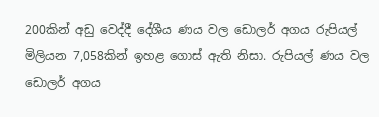200කින් අඩු වෙද්දී දේශීය ණය වල ඩොලර් අගය රුපියල් මිලියන 7,058කින් ඉහළ ගොස් ඇති නිසා. රුපියල් ණය වල ඩොලර් අගය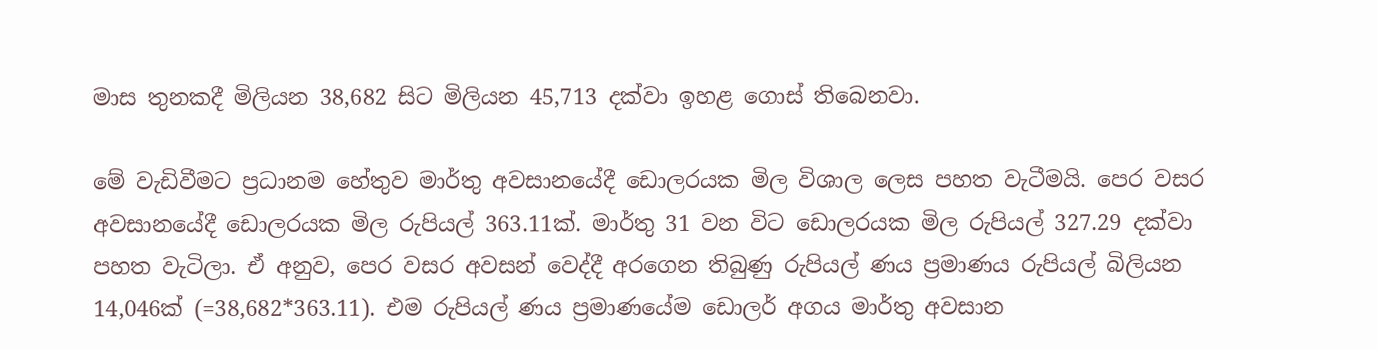මාස තුනකදී මිලියන 38,682 සිට මිලියන 45,713 දක්වා ඉහළ ගොස් තිබෙනවා.

මේ වැඩිවීමට ප්‍රධානම හේතුව මාර්තු අවසානයේදී ඩොලරයක මිල විශාල ලෙස පහත වැටීමයි. පෙර වසර අවසානයේදී ඩොලරයක මිල රුපියල් 363.11ක්. මාර්තු 31 වන විට ඩොලරයක මිල රුපියල් 327.29 දක්වා පහත වැටිලා. ඒ අනුව, පෙර වසර අවසන් වෙද්දී අරගෙන තිබුණු රුපියල් ණය ප්‍රමාණය රුපියල් බිලියන 14,046ක් (=38,682*363.11). එම රුපියල් ණය ප්‍රමාණයේම ඩොලර් අගය මාර්තු අවසාන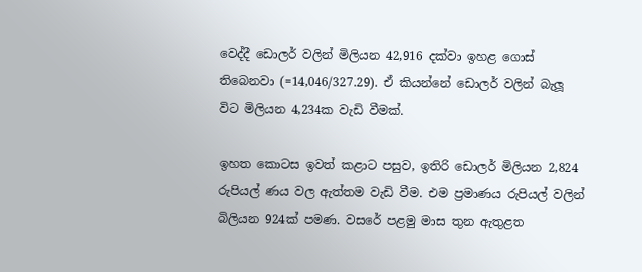වෙද්දී ඩොලර් වලින් මිලියන 42,916 දක්වා ඉහළ ගොස් තිබෙනවා (=14,046/327.29). ඒ කියන්නේ ඩොලර් වලින් බැලූ විට මිලියන 4,234ක වැඩි වීමක්.

ඉහත කොටස ඉවත් කළාට පසුව, ඉතිරි ඩොලර් මිලියන 2,824 රුපියල් ණය වල ඇත්තම වැඩි වීම. එම ප්‍රමාණය රුපියල් වලින් බිලියන 924ක් පමණ. වසරේ පළමු මාස තුන ඇතුළත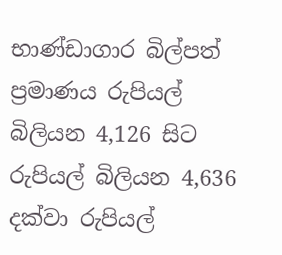භාණ්ඩාගාර බිල්පත් ප්‍රමාණය රුපියල් බිලියන 4,126 සිට රුපියල් බිලියන 4,636 දක්වා රුපියල්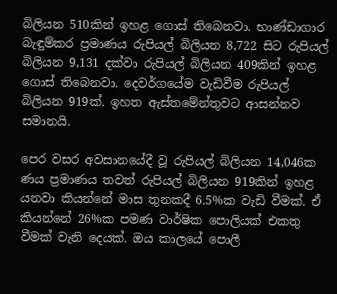බිලියන 510කින් ඉහළ ගොස් තිබෙනවා. භාණ්ඩාගාර බැඳුම්කර ප්‍රමාණය රුපියල් බිලියන 8,722 සිට රුපියල් බිලියන 9,131 දක්වා රුපියල් බිලියන 409කින් ඉහළ ගොස් තිබෙනවා. දෙවර්ගයේම වැඩිවීම රුපියල් බිලියන 919ක්. ඉහත ඇස්තමේන්තුවට ආසන්නව සමානයි.

පෙර වසර අවසානයේදී වූ රුපියල් බිලියන 14,046ක ණය ප්‍රමාණය තවත් රුපියල් බිලියන 919කින් ඉහළ යනවා කියන්නේ මාස තුනකදී 6.5%ක වැඩි වීමක්. ඒ කියන්නේ 26%ක පමණ වාර්ෂික පොලියක් එකතු වීමක් වැනි දෙයක්. ඔය කාලයේ පොලී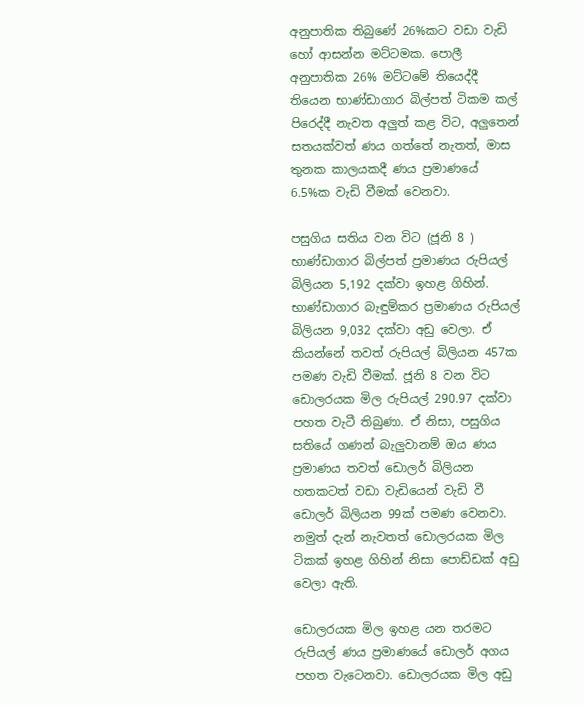අනුපාතික තිබුණේ 26%කට වඩා වැඩි හෝ ආසන්න මට්ටමක. පොලී අනුපාතික 26% මට්ටමේ තියෙද්දී තියෙන භාණ්ඩාගාර බිල්පත් ටිකම කල් පිරෙද්දී නැවත අලුත් කළ විට, අලුතෙන් සතයක්වත් ණය ගත්තේ නැතත්, මාස තුනක කාලයකදී ණය ප්‍රමාණයේ 6.5%ක වැඩි වීමක් වෙනවා.

පසුගිය සතිය වන විට (ජූනි 8 ) භාණ්ඩාගාර බිල්පත් ප්‍රමාණය රුපියල් බිලියන 5,192 දක්වා ඉහළ ගිහින්. භාණ්ඩාගාර බැඳුම්කර ප්‍රමාණය රුපියල් බිලියන 9,032 දක්වා අඩු වෙලා. ඒ  කියන්නේ තවත් රුපියල් බිලියන 457ක පමණ වැඩි වීමක්. ජූනි 8 වන විට ඩොලරයක මිල රුපියල් 290.97 දක්වා පහත වැටී තිබුණා. ඒ නිසා, පසුගිය සතියේ ගණන් බැලුවානම් ඔය ණය ප්‍රමාණය තවත් ඩොලර් බිලියන හතකටත් වඩා වැඩියෙන් වැඩි වී ඩොලර් බිලියන 99ක් පමණ වෙනවා. නමුත් දැන් නැවතත් ඩොලරයක මිල ටිකක් ඉහළ ගිහින් නිසා පොඩ්ඩක් අඩු වෙලා ඇති.

ඩොලරයක මිල ඉහළ යන තරමට රුපියල් ණය ප්‍රමාණයේ ඩොලර් අගය පහත වැටෙනවා. ඩොලරයක මිල අඩු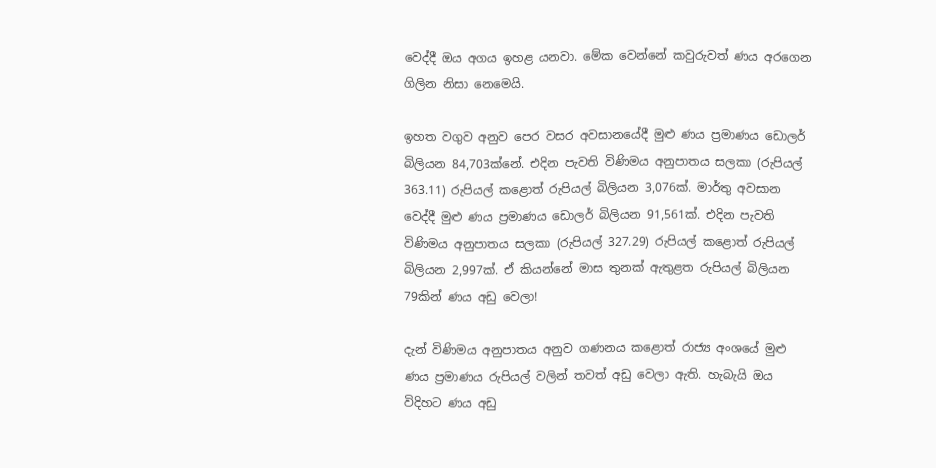වෙද්දී ඔය අගය ඉහළ යනවා. මේක වෙන්නේ කවුරුවත් ණය අරගෙන ගිලින නිසා නෙමෙයි.

ඉහත වගුව අනුව පෙර වසර අවසානයේදී මුළු ණය ප්‍රමාණය ඩොලර් බිලියන 84,703ක්නේ. එදින පැවති විණිමය අනුපාතය සලකා (රුපියල් 363.11) රුපියල් කළොත් රුපියල් බිලියන 3,076ක්. මාර්තු අවසාන වෙද්දී මුළු ණය ප්‍රමාණය ඩොලර් බිලියන 91,561ක්. එදින පැවති විණිමය අනුපාතය සලකා (රුපියල් 327.29) රුපියල් කළොත් රුපියල් බිලියන 2,997ක්. ඒ කියන්නේ මාස තුනක් ඇතුළත රුපියල් බිලියන 79කින් ණය අඩු වෙලා!

දැන් විණිමය අනුපාතය අනුව ගණනය කළොත් රාජ්‍ය අංශයේ මුළු ණය ප්‍රමාණය රුපියල් වලින් තවත් අඩු වෙලා ඇති. හැබැයි ඔය විදිහට ණය අඩු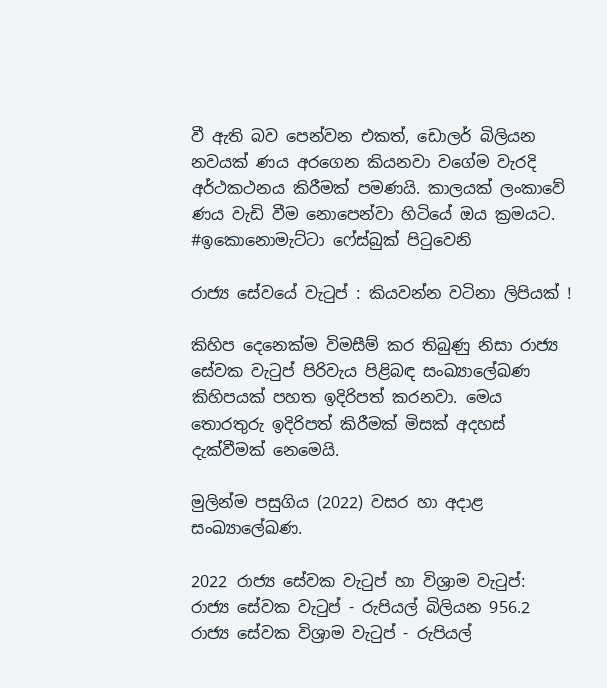වී ඇති බව පෙන්වන එකත්, ඩොලර් බිලියන නවයක් ණය අරගෙන කියනවා වගේම වැරදි අර්ථකථනය කිරීමක් පමණයි. කාලයක් ලංකාවේ ණය වැඩි වීම නොපෙන්වා හිටියේ ඔය ක්‍රමයට.
#ඉකොනොමැට්ටා ෆේස්බුක් පිටුවෙනි

රාජ්‍ය සේවයේ වැටුප් : කියවන්න වටිනා ලිපියක් !

කිහිප දෙනෙක්ම විමසීම් කර තිබුණු නිසා රාජ්‍ය සේවක වැටුප් පිරිවැය පිළිබඳ සංඛ්‍යාලේඛණ කිහිපයක් පහත ඉදිරිපත් කරනවා. මෙය තොරතුරු ඉදිරිපත් කිරීමක් මිසක් අදහස් දැක්වීමක් නෙමෙයි.

මුලින්ම පසුගිය (2022) වසර හා අදාළ සංඛ්‍යාලේඛණ.

2022 රාජ්‍ය සේවක වැටුප් හා විශ්‍රාම වැටුප්:
රාජ්‍ය සේවක වැටුප් - රුපියල් බිලියන 956.2
රාජ්‍ය සේවක විශ්‍රාම වැටුප් - රුපියල්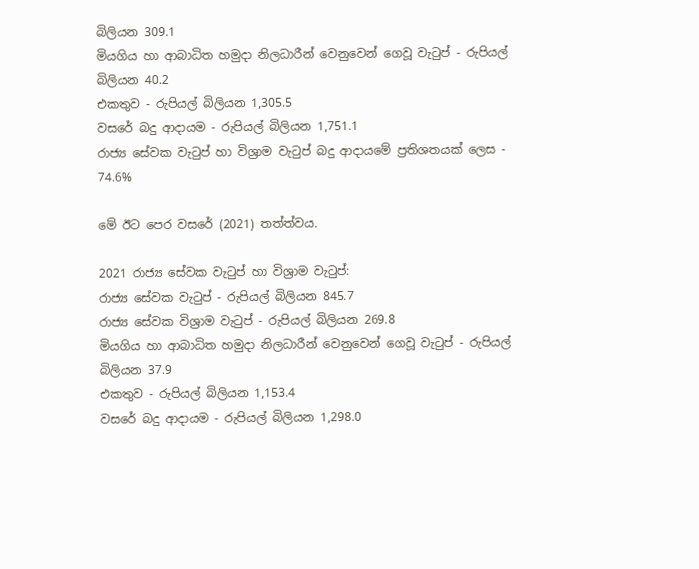බිලියන 309.1
මියගිය හා ආබාධිත හමුදා නිලධාරීන් වෙනුවෙන් ගෙවූ වැටුප් - රුපියල් බිලියන 40.2
එකතුව - රුපියල් බිලියන 1,305.5
වසරේ බදු ආදායම - රුපියල් බිලියන 1,751.1
රාජ්‍ය සේවක වැටුප් හා විශ්‍රාම වැටුප් බදු ආදායමේ ප්‍රතිශතයක් ලෙස - 74.6%

මේ ඊට පෙර වසරේ (2021) තත්ත්වය.

2021 රාජ්‍ය සේවක වැටුප් හා විශ්‍රාම වැටුප්:
රාජ්‍ය සේවක වැටුප් - රුපියල් බිලියන 845.7
රාජ්‍ය සේවක විශ්‍රාම වැටුප් - රුපියල් බිලියන 269.8
මියගිය හා ආබාධිත හමුදා නිලධාරීන් වෙනුවෙන් ගෙවූ වැටුප් - රුපියල් බිලියන 37.9
එකතුව - රුපියල් බිලියන 1,153.4
වසරේ බදු ආදායම - රුපියල් බිලියන 1,298.0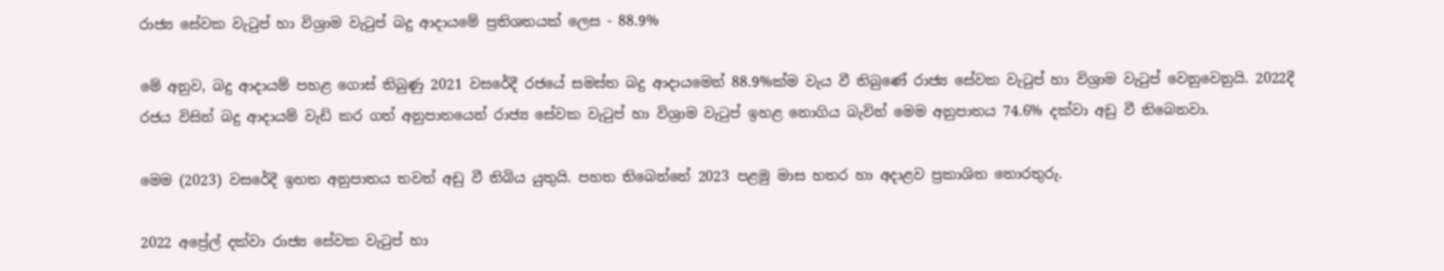රාජ්‍ය සේවක වැටුප් හා විශ්‍රාම වැටුප් බදු ආදායමේ ප්‍රතිශතයක් ලෙස - 88.9%

මේ අනුව, බදු ආදායම් පහළ ගොස් තිබුණු 2021 වසරේදී රජයේ සමස්ත බදු ආදායමෙන් 88.9%ක්ම වැය වී තිබුණේ රාජ්‍ය සේවක වැටුප් හා විශ්‍රාම වැටුප් වෙනුවෙනුයි. 2022දී රජය විසින් බදු ආදායම් වැඩි කර ගත් අනුපාතයෙන් රාජ්‍ය සේවක වැටුප් හා විශ්‍රාම වැටුප් ඉහළ නොගිය බැවින් මෙම අනුපාතය 74.6% දක්වා අඩු වී තිබෙනවා.

මෙම (2023) වසරේදී ඉහත අනුපාතය තවත් අඩු වී තිබිය යුතුයි. පහත තිබෙන්නේ 2023 පළමු මාස හතර හා අදාළව ප්‍රකාශිත තොරතුරු.

2022 අප්‍රේල් දක්වා රාජ්‍ය සේවක වැටුප් හා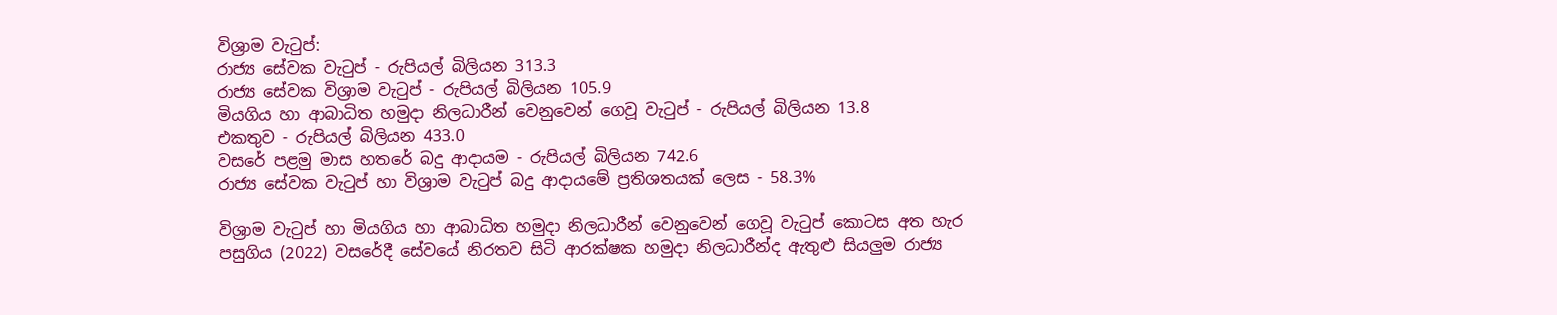විශ්‍රාම වැටුප්:
රාජ්‍ය සේවක වැටුප් - රුපියල් බිලියන 313.3
රාජ්‍ය සේවක විශ්‍රාම වැටුප් - රුපියල් බිලියන 105.9
මියගිය හා ආබාධිත හමුදා නිලධාරීන් වෙනුවෙන් ගෙවූ වැටුප් - රුපියල් බිලියන 13.8
එකතුව - රුපියල් බිලියන 433.0
වසරේ පළමු මාස හතරේ බදු ආදායම - රුපියල් බිලියන 742.6
රාජ්‍ය සේවක වැටුප් හා විශ්‍රාම වැටුප් බදු ආදායමේ ප්‍රතිශතයක් ලෙස - 58.3%

විශ්‍රාම වැටුප් හා මියගිය හා ආබාධිත හමුදා නිලධාරීන් වෙනුවෙන් ගෙවූ වැටුප් කොටස අත හැර පසුගිය (2022) වසරේදී සේවයේ නිරතව සිටි ආරක්ෂක හමුදා නිලධාරීන්ද ඇතුළු සියලුම රාජ්‍ය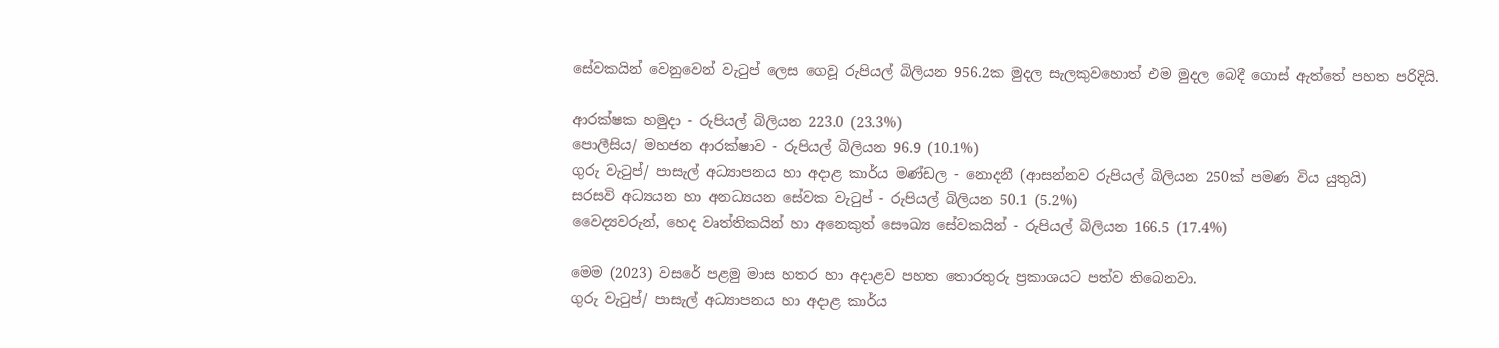සේවකයින් වෙනුවෙන් වැටුප් ලෙස ගෙවූ රුපියල් බිලියන 956.2ක මුදල සැලකුවහොත් එම මුදල බෙදී ගොස් ඇත්තේ පහත පරිදියි.

ආරක්ෂක හමුදා - රුපියල් බිලියන 223.0 (23.3%)
පොලීසිය/ මහජන ආරක්ෂාව - රුපියල් බිලියන 96.9 (10.1%)
ගුරු වැටුප්/ පාසැල් අධ්‍යාපනය හා අදාළ කාර්ය මණ්ඩල - නොදනී (ආසන්නව රුපියල් බිලියන 250ක් පමණ විය යුතුයි)
සරසවි අධ්‍යයන හා අනධ්‍යයන සේවක වැටුප් - රුපියල් බිලියන 50.1 (5.2%)
වෛද්‍යවරුන්, හෙද වෘත්තිකයින් හා අනෙකුත් සෞඛ්‍ය සේවකයින් - රුපියල් බිලියන 166.5 (17.4%)

මෙම (2023) වසරේ පළමු මාස හතර හා අදාළව පහත තොරතුරු ප්‍රකාශයට පත්ව තිබෙනවා.
ගුරු වැටුප්/ පාසැල් අධ්‍යාපනය හා අදාළ කාර්ය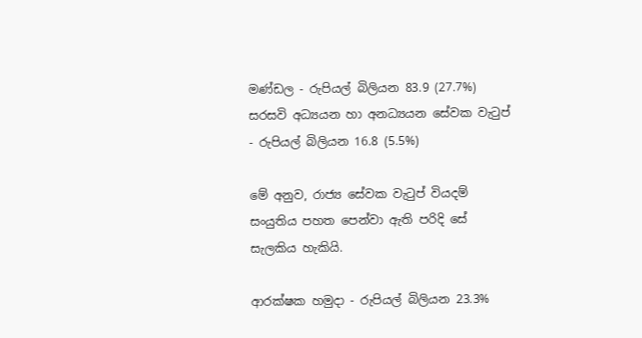මණ්ඩල - රුපියල් බිලියන 83.9 (27.7%)
සරසවි අධ්‍යයන හා අනධ්‍යයන සේවක වැටුප් - රුපියල් බිලියන 16.8 (5.5%)

මේ අනුව, රාජ්‍ය සේවක වැටුප් වියදම් සංයුතිය පහත පෙන්වා ඇති පරිදි සේ සැලකිය හැකියි.

ආරක්ෂක හමුදා - රුපියල් බිලියන 23.3%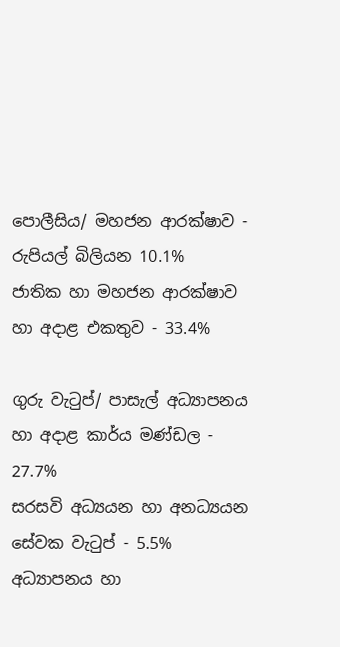පොලීසිය/ මහජන ආරක්ෂාව - රුපියල් බිලියන 10.1%
ජාතික හා මහජන ආරක්ෂාව හා අදාළ එකතුව - 33.4%

ගුරු වැටුප්/ පාසැල් අධ්‍යාපනය හා අදාළ කාර්ය මණ්ඩල - 27.7%
සරසවි අධ්‍යයන හා අනධ්‍යයන සේවක වැටුප් - 5.5%
අධ්‍යාපනය හා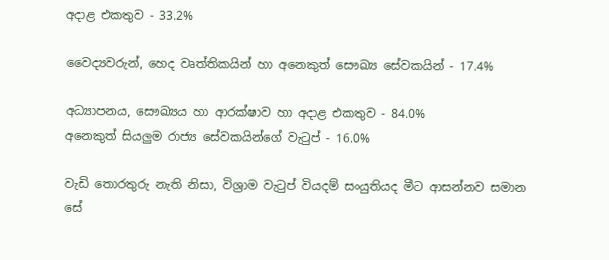අදාළ එකතුව - 33.2%

වෛද්‍යවරුන්, හෙද වෘත්තිකයින් හා අනෙකුත් සෞඛ්‍ය සේවකයින් - 17.4%

අධ්‍යාපනය, සෞඛ්‍යය හා ආරක්ෂාව හා අදාළ එකතුව - 84.0%
අනෙකුත් සියලුම රාජ්‍ය සේවකයින්ගේ වැටුප් - 16.0%

වැඩි තොරතුරු නැති නිසා, විශ්‍රාම වැටුප් වියදම් සංයුතියද මීට ආසන්නව සමාන සේ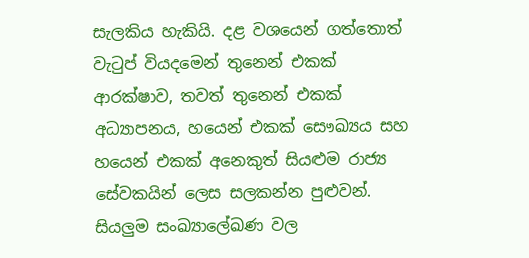සැලකිය හැකියි. දළ වශයෙන් ගත්තොත් වැටුප් වියදමෙන් තුනෙන් එකක් ආරක්ෂාව, තවත් තුනෙන් එකක් අධ්‍යාපනය, හයෙන් එකක් සෞඛ්‍යය සහ හයෙන් එකක් අනෙකුත් සියළුම රාජ්‍ය සේවකයින් ලෙස සලකන්න පුළුවන්. සියලුම සංඛ්‍යාලේඛණ වල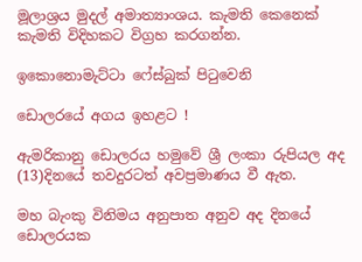මූලාශ්‍රය මුදල් අමාත්‍යාංශය. කැමති කෙනෙක් කැමති විදිහකට විග්‍රහ කරගන්න.

ඉකොනොමැට්ටා ෆේස්බුක් පිටුවෙනි

ඩොලරයේ අගය ඉහළට !

ඇමරිකානු ඩොලරය හමුවේ ශ්‍රී ලංකා රුපියල අද (13)දිනයේ තවදුරටත් අවප්‍රමාණය වී ඇත.

මහ බැංකු විනිමය අනුපාත අනුව අද දිනයේ ඩොලරයක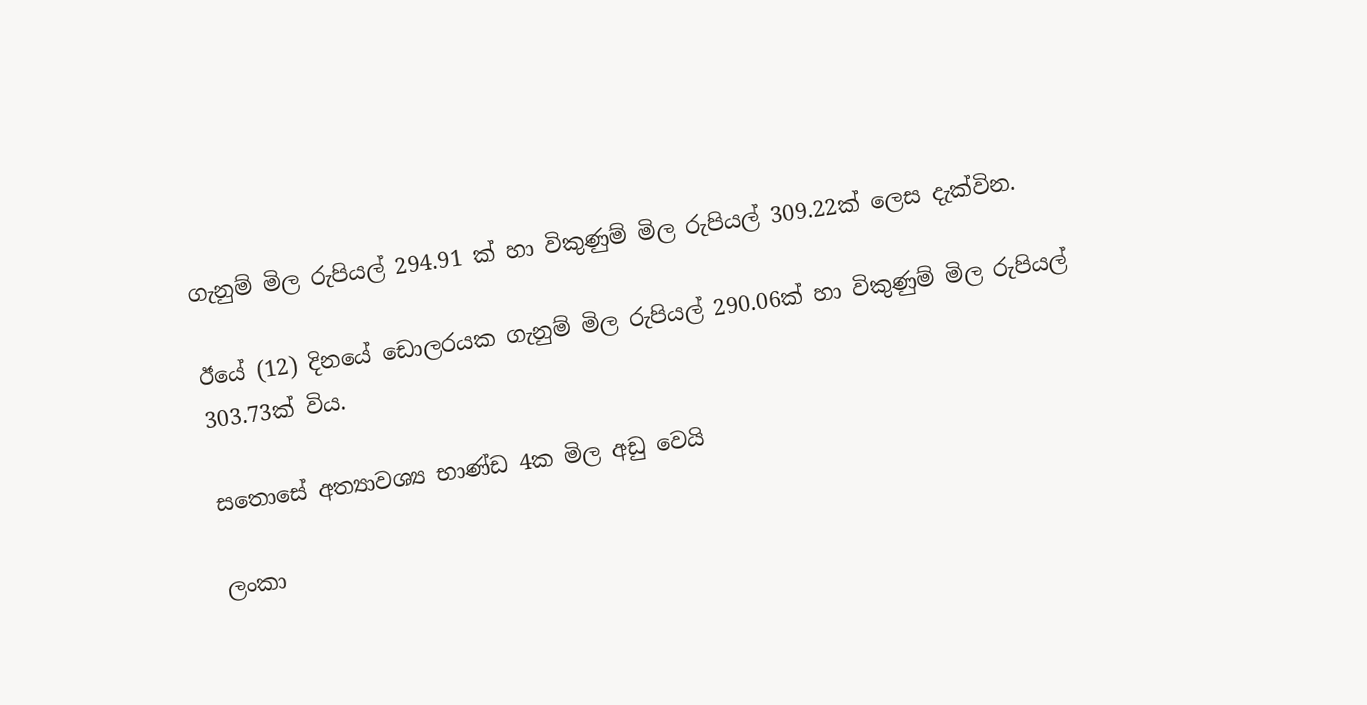ගැනුම් මිල රුපියල් 294.91 ක් හා විකුණුම් මිල රුපියල් 309.22ක් ලෙස දැක්වින.

ඊයේ (12) දිනයේ ඩොලරයක ගැනුම් මිල රුපියල් 290.06ක් හා විකුණුම් මිල රුපියල් 303.73ක් විය.

සතොසේ අත්‍යාවශ්‍ය භාණ්ඩ 4ක මිල අඩු වෙයි

ලංකා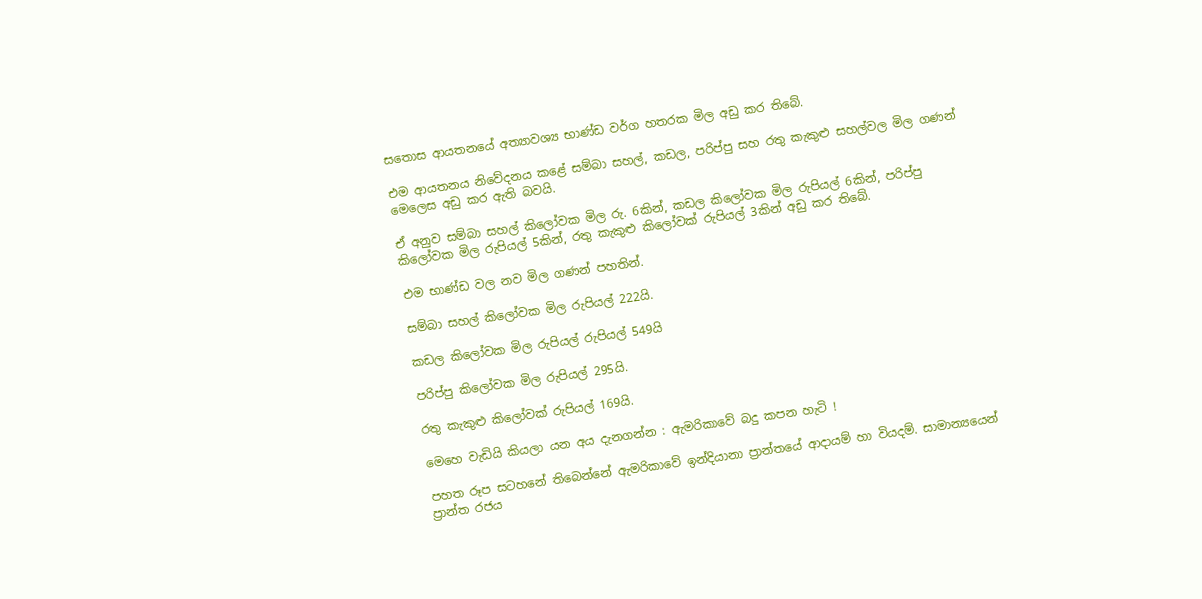සතොස ආයතනයේ අත්‍යාවශ්‍ය භාණ්ඩ වර්ග හතරක මිල අඩු කර තිබේ.

එම ආයතනය නිවේදනය කළේ සම්බා සහල්, කඩල, පරිප්පු සහ රතු කැකුළු සහල්වල මිල ගණන් මෙලෙස අඩු කර ඇති බවයි.

ඒ අනුව සම්බා සහල් කිලෝවක මිල රු. 6කින්, කඩල කිලෝවක මිල රුපියල් 6කින්, පරිප්පු කිලෝවක මිල රුපියල් 5කින්, රතු කැකුළු කිලෝවක් රුපියල් 3කින් අඩු කර තිබේ.

එම භාණ්ඩ වල නව මිල ගණන් පහතින්.

සම්බා සහල් කිලෝවක මිල රුපියල් 222යි.

කඩල කිලෝවක මිල රුපියල් රුපියල් 549යි

පරිප්පු කිලෝවක මිල රුපියල් 295යි.

රතු කැකුළු කිලෝවක් රුපියල් 169යි.

මෙහෙ වැඩියි කියලා යන අය දැනගන්න : ඇමරිකාවේ බදු කපන හැටි !

පහත රූප සටහනේ තිබෙන්නේ ඇමරිකාවේ ඉන්දියානා ප්‍රාන්තයේ ආදායම් හා වියදම්. සාමාන්‍යයෙන් ප්‍රාන්ත රජය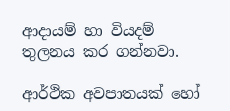ආදායම් හා වියදම් තුලනය කර ගන්නවා.

ආර්ථික අවපාතයක් හෝ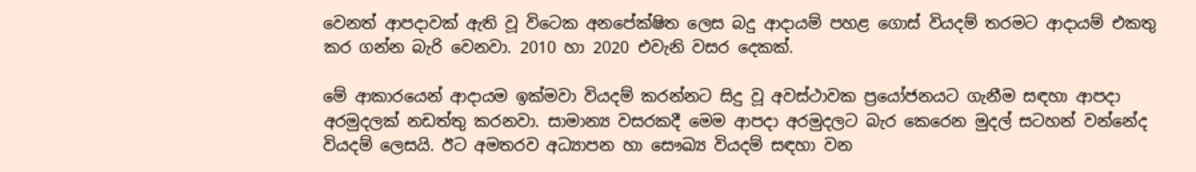වෙනත් ආපදාවක් ඇති වූ විටෙක අනපේක්ෂිත ලෙස බදු ආදායම් පහළ ගොස් වියදම් තරමට ආදායම් එකතු කර ගන්න බැරි වෙනවා. 2010 හා 2020 එවැනි වසර දෙකක්.

මේ ආකාරයෙන් ආදායම ඉක්මවා වියදම් කරන්නට සිදු වූ අවස්ථාවක ප්‍රයෝජනයට ගැනීම සඳහා ආපදා අරමුදලක් නඩත්තු කරනවා. සාමාන්‍ය වසරකදී මෙම ආපදා අරමුදලට බැර කෙරෙන මුදල් සටහන් වන්නේද වියදම් ලෙසයි. ඊට අමතරව අධ්‍යාපන හා සෞඛ්‍ය වියදම් සඳහා වන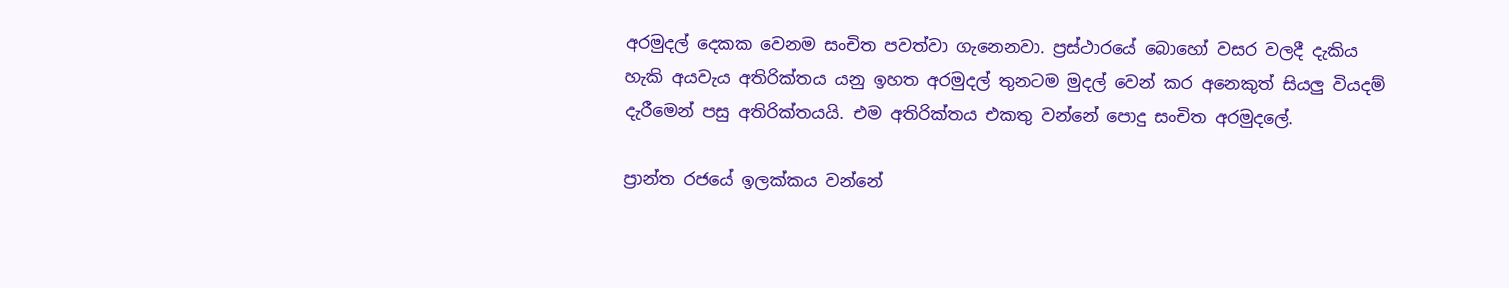අරමුදල් දෙකක වෙනම සංචිත පවත්වා ගැනෙනවා. ප්‍රස්ථාරයේ බොහෝ වසර වලදී දැකිය හැකි අයවැය අතිරික්තය යනු ඉහත අරමුදල් තුනටම මුදල් වෙන් කර අනෙකුත් සියලු වියදම් දැරීමෙන් පසු අතිරික්තයයි. එම අතිරික්තය එකතු වන්නේ පොදු සංචිත අරමුදලේ.

ප්‍රාන්ත රජයේ ඉලක්කය වන්නේ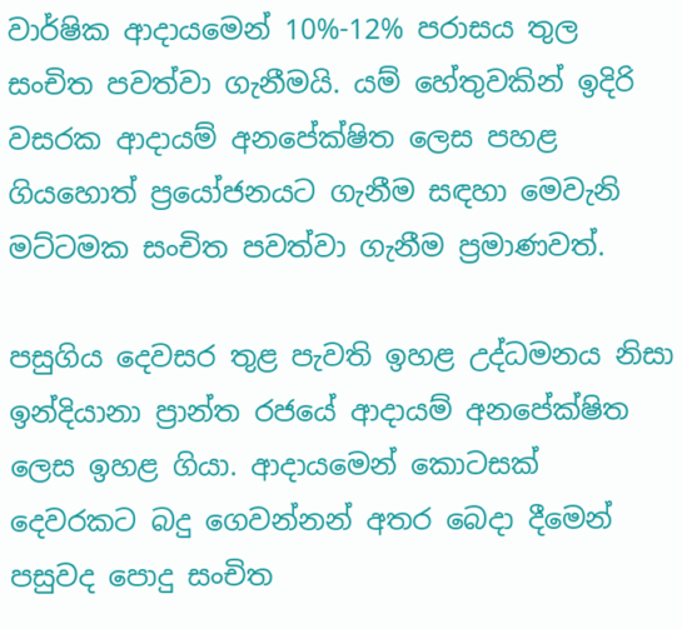වාර්ෂික ආදායමෙන් 10%-12% පරාසය තුල සංචිත පවත්වා ගැනීමයි. යම් හේතුවකින් ඉදිරි වසරක ආදායම් අනපේක්ෂිත ලෙස පහළ ගියහොත් ප්‍රයෝජනයට ගැනීම සඳහා මෙවැනි මට්ටමක සංචිත පවත්වා ගැනීම ප්‍රමාණවත්.

පසුගිය දෙවසර තුළ පැවති ඉහළ උද්ධමනය නිසා ඉන්දියානා ප්‍රාන්ත රජයේ ආදායම් අනපේක්ෂිත ලෙස ඉහළ ගියා. ආදායමෙන් කොටසක් දෙවරකට බදු ගෙවන්නන් අතර බෙදා දීමෙන් පසුවද පොදු සංචිත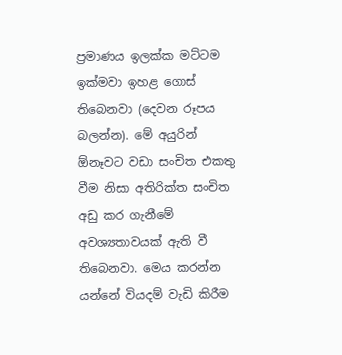ප්‍රමාණය ඉලක්ක මට්ටම ඉක්මවා ඉහළ ගොස් තිබෙනවා (දෙවන රූපය බලන්න). මේ අයුරින් ඕනෑවට වඩා සංචිත එකතු වීම නිසා අතිරික්ත සංචිත අඩු කර ගැනීමේ අවශ්‍යතාවයක් ඇති වී තිබෙනවා. මෙය කරන්න යන්නේ වියදම් වැඩි කිරීම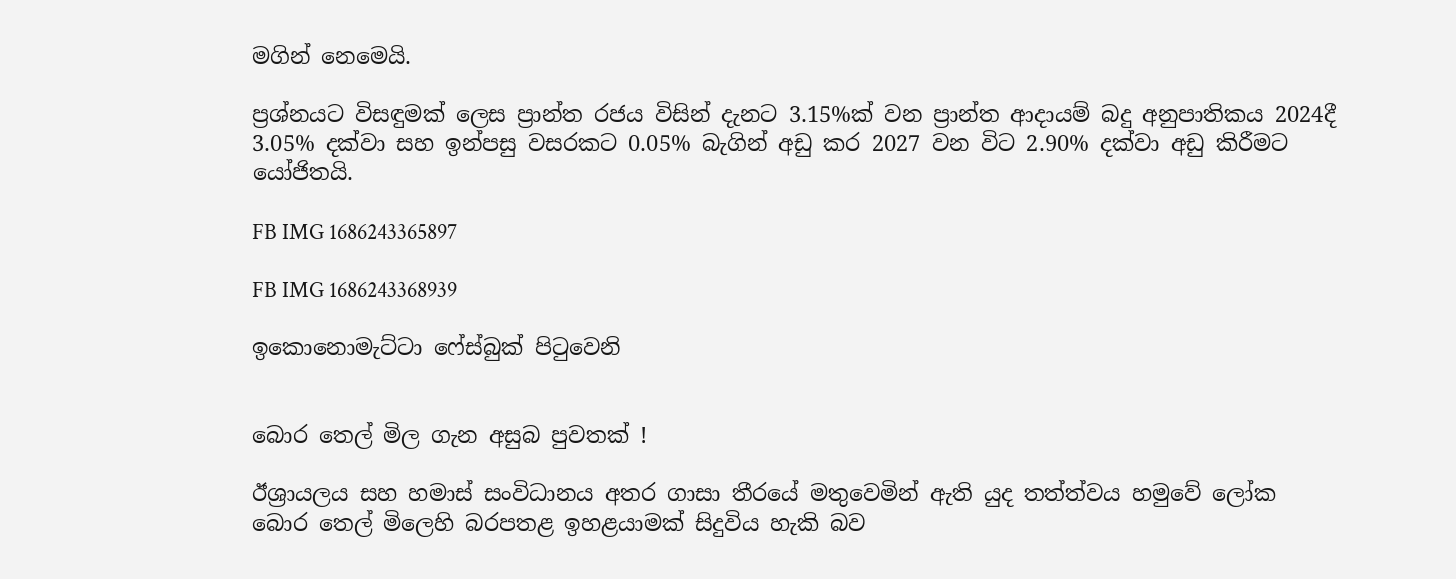මගින් නෙමෙයි.

ප්‍රශ්නයට විසඳුමක් ලෙස ප්‍රාන්ත රජය විසින් දැනට 3.15%ක් වන ප්‍රාන්ත ආදායම් බදු අනුපාතිකය 2024දී 3.05% දක්වා සහ ඉන්පසු වසරකට 0.05% බැගින් අඩු කර 2027 වන විට 2.90% දක්වා අඩු කිරීමට යෝජිතයි.

FB IMG 1686243365897

FB IMG 1686243368939

ඉකොනොමැට්ටා ෆේස්බුක් පිටුවෙනි


බොර තෙල් මිල ගැන අසුබ පුවතක් !

ඊශ්‍රායලය සහ හමාස් සංවිධානය අතර ගාසා තීරයේ මතුවෙමින් ඇති යුද තත්ත්වය හමුවේ ලෝක බොර තෙල් මිලෙහි බරපතළ ඉහළයාමක් සිදුවිය හැකි බව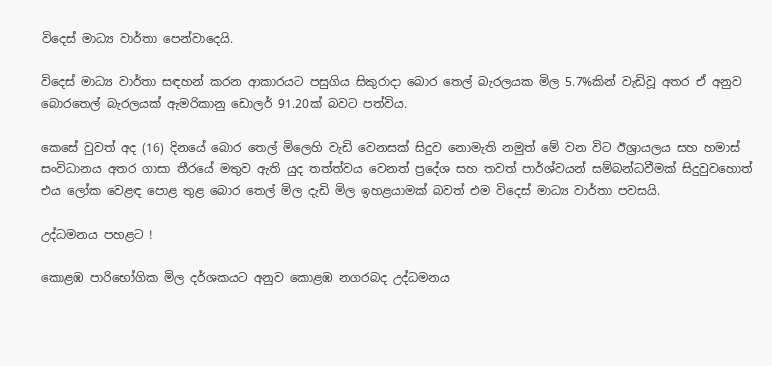විදෙස් මාධ්‍ය වාර්තා පෙන්වාදෙයි.

විදෙස් මාධ්‍ය වාර්තා සඳහන් කරන ආකාරයට පසුගිය සිකුරාදා බොර තෙල් බැරලයක මිල 5.7%කින් වැඩිවූ අතර ඒ අනුව බොරතෙල් බැරලයක් ඇමරිකානු ඩොලර් 91.20ක් බවට පත්විය.

කෙසේ වුවත් අද (16) දිනයේ බොර තෙල් මිලෙහි වැඩි වෙනසක් සිදුව නොමැති නමුත් මේ වන විට ඊශ්‍රායලය සහ හමාස් සංවිධානය අතර ගාසා තීරයේ මතුව ඇති යුද තත්ත්වය වෙනත් ප්‍රදේශ සහ තවත් පාර්ශ්වයන් සම්බන්ධවීමක් සිදුවුවහොත් එය ලෝක වෙළඳ පොළ තුළ බොර තෙල් මිල දැඩි මිල ඉහළයාමක් බවත් එම විදෙස් මාධ්‍ය වාර්තා පවසයි.

උද්ධමනය පහළට !

කොළඹ පාරිභෝගික මිල දර්ශකයට අනුව කොළඹ නගරබද උද්ධමනය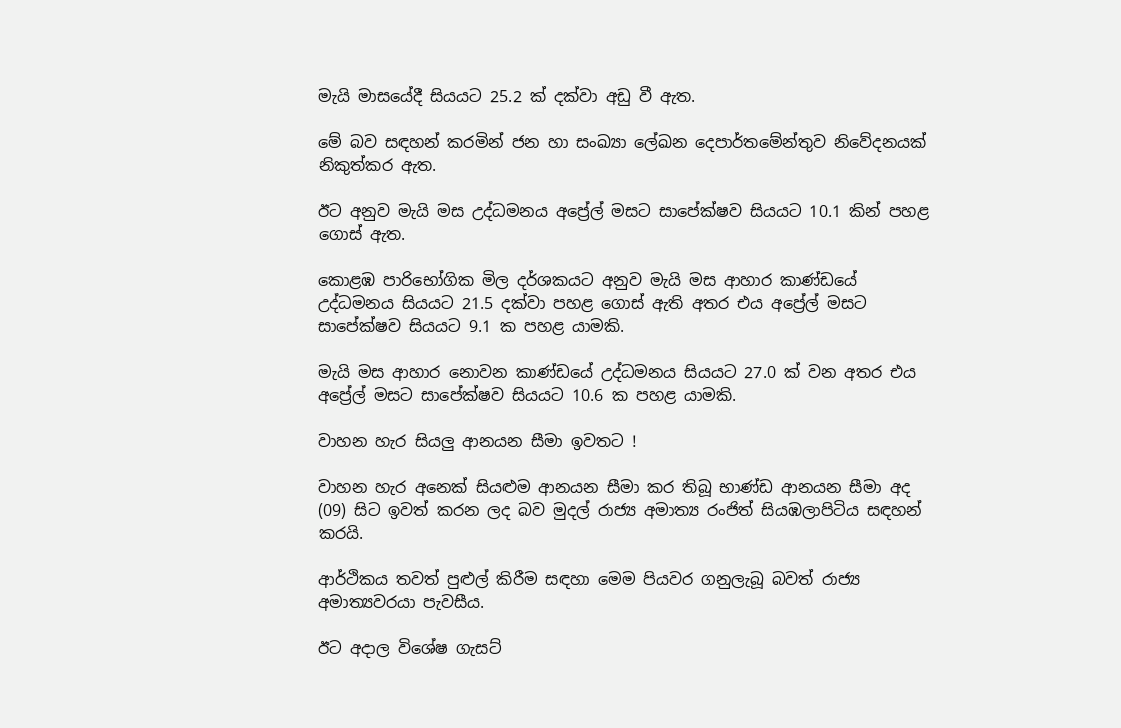මැයි මාසයේදී සියයට 25.2 ක් දක්වා අඩු වී ඇත.

මේ බව සඳහන් කරමින් ජන හා සංඛ්‍යා ලේඛන දෙපාර්තමේන්තුව නිවේදනයක් නිකුත්කර ඇත.

ඊට අනුව මැයි මස උද්ධමනය අප්‍රේල් මසට සාපේක්ෂව සියයට 10.1 කින් පහළ ගොස් ඇත.

කොළඹ පාරිභෝගික මිල දර්ශකයට අනුව මැයි මස ආහාර කාණ්ඩයේ උද්ධමනය සියයට 21.5 දක්වා පහළ ගොස් ඇති අතර එය අප්‍රේල් මසට සාපේක්ෂව සියයට 9.1 ක පහළ යාමකි.

මැයි මස ආහාර නොවන කාණ්ඩයේ උද්ධමනය සියයට 27.0 ක් වන අතර එය අප්‍රේල් මසට සාපේක්ෂව සියයට 10.6 ක පහළ යාමකි.

වාහන හැර සියලු ආනයන සීමා ඉවතට !

වාහන හැර අනෙක් සියළුම ආනයන සීමා කර තිබූ භාණ්ඩ ආනයන සීමා අද (09) සිට ඉවත් කරන ලද බව මුදල් රාජ්‍ය අමාත්‍ය රංජිත් සියඹලාපිටිය සඳහන් කරයි.

ආර්ථිකය තවත් පුළුල් කිරීම සඳහා මෙම පියවර ගනුලැබූ බවත් රාජ්‍ය අමාත්‍යවරයා පැවසීය.

ඊට අදාල විශේෂ ගැසට්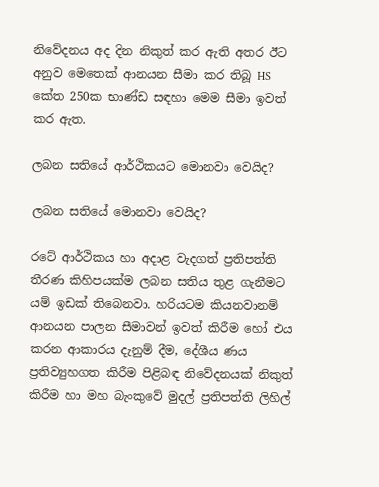නිවේදනය අද දින නිකුත් කර ඇති අතර ඊට අනුව මෙතෙක් ආනයන සීමා කර තිබූ HS කේත 250ක භාණ්ඩ සඳහා මෙම සීමා ඉවත් කර ඇත.

ලබන සතියේ ආර්ථිකයට මොනවා වෙයිද?

ලබන සතියේ මොනවා වෙයිද?

රටේ ආර්ථිකය හා අදාළ වැදගත් ප්‍රතිපත්ති තීරණ කිහිපයක්ම ලබන සතිය තුළ ගැනීමට යම් ඉඩක් තිබෙනවා. හරියටම කියනවානම් ආනයන පාලන සීමාවන් ඉවත් කිරීම හෝ එය කරන ආකාරය දැනුම් දීම, දේශීය ණය ප්‍රතිව්‍යුහගත කිරීම පිළිබඳ නිවේදනයක් නිකුත් කිරීම හා මහ බැංකුවේ මුදල් ප්‍රතිපත්ති ලිහිල්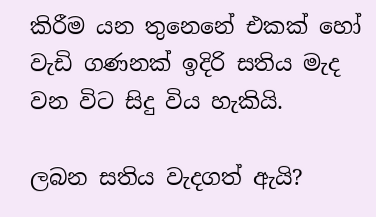කිරීම යන තුනෙනේ එකක් හෝ වැඩි ගණනක් ඉදිරි සතිය මැද වන විට සිදු විය හැකියි.

ලබන සතිය වැදගත් ඇයි?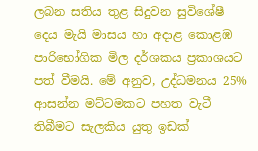ලබන සතිය තුළ සිදුවන සුවිශේෂී දෙය මැයි මාසය හා අදාළ කොළඹ පාරිභෝගික මිල දර්ශකය ප්‍රකාශයට පත් වීමයි. මේ අනුව, උද්ධමනය 25% ආසන්න මට්ටමකට පහත වැටී තිබීමට සැලකිය යුතු ඉඩක්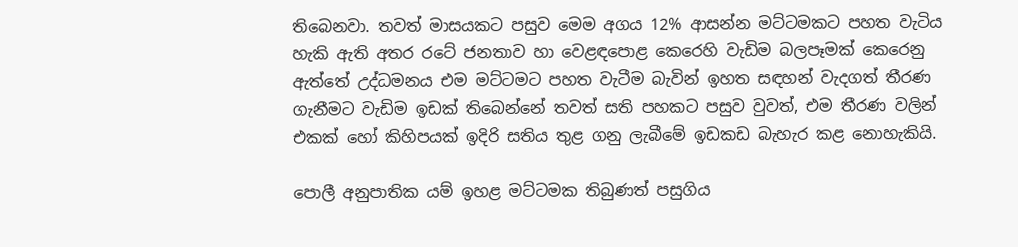තිබෙනවා. තවත් මාසයකට පසුව මෙම අගය 12% ආසන්න මට්ටමකට පහත වැටිය හැකි ඇති අතර රටේ ජනතාව හා වෙළඳපොළ කෙරෙහි වැඩිම බලපෑමක් කෙරෙනු ඇත්තේ උද්ධමනය එම මට්ටමට පහත වැටීම බැවින් ඉහත සඳහන් වැදගත් තීරණ ගැනීමට වැඩිම ඉඩක් තිබෙන්නේ තවත් සති පහකට පසුව වුවත්, එම තීරණ වලින් එකක් හෝ කිහිපයක් ඉදිරි සතිය තුළ ගනු ලැබීමේ ඉඩකඩ බැහැර කළ නොහැකියි.

පොලී අනුපාතික යම් ඉහළ මට්ටමක තිබුණත් පසුගිය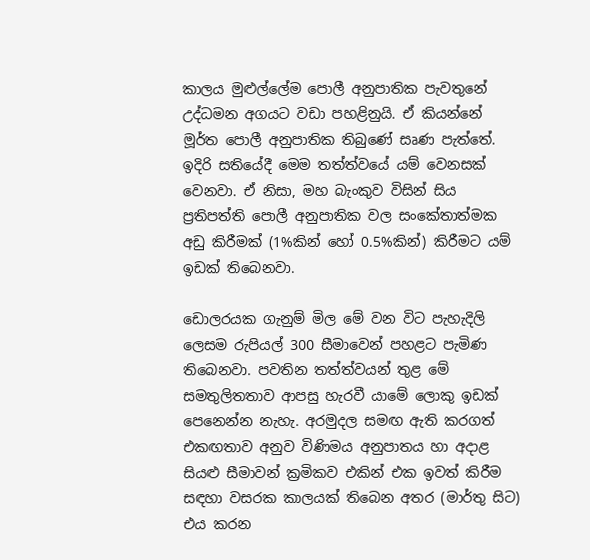කාලය මුළුල්ලේම පොලී අනුපාතික පැවතුනේ උද්ධමන අගයට වඩා පහළිනුයි. ඒ කියන්නේ මූර්ත පොලී අනුපාතික තිබුණේ සෘණ පැත්තේ. ඉදිරි සතියේදී මෙම තත්ත්වයේ යම් වෙනසක් වෙනවා. ඒ නිසා, මහ බැංකුව විසින් සිය ප්‍රතිපත්ති පොලී අනුපාතික වල සංකේතාත්මක අඩු කිරීමක් (1%කින් හෝ 0.5%කින්) කිරීමට යම් ඉඩක් තිබෙනවා.

ඩොලරයක ගැනුම් මිල මේ වන විට පැහැදිලි ලෙසම රුපියල් 300 සීමාවෙන් පහළට පැමිණ තිබෙනවා. පවතින තත්ත්වයන් තුළ මේ සමතුලිතතාව ආපසු හැරවී යාමේ ලොකු ඉඩක් පෙනෙන්න නැහැ. අරමුදල සමඟ ඇති කරගත් එකඟතාව අනුව විණිමය අනුපාතය හා අදාළ සියළු සීමාවන් ක්‍රමිකව එකින් එක ඉවත් කිරීම සඳහා වසරක කාලයක් තිබෙන අතර (මාර්තු සිට) එය කරන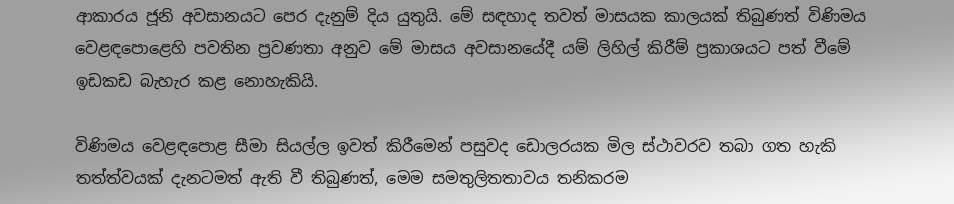ආකාරය ජූනි අවසානයට පෙර දැනුම් දිය යුතුයි. මේ සඳහාද තවත් මාසයක කාලයක් තිබුණත් විණිමය වෙළඳපොළෙහි පවතින ප්‍රවණතා අනුව මේ මාසය අවසානයේදී යම් ලිහිල් කිරීම් ප්‍රකාශයට පත් වීමේ ඉඩකඩ බැහැර කළ නොහැකියි.

විණිමය වෙළඳපොළ සීමා සියල්ල ඉවත් කිරීමෙන් පසුවද ඩොලරයක මිල ස්ථාවරව තබා ගත හැකි තත්ත්වයක් දැනටමත් ඇති වී තිබුණත්, මෙම සමතුලිතතාවය තනිකරම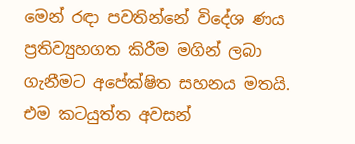මෙන් රඳා පවතින්නේ විදේශ ණය ප්‍රතිව්‍යුහගත කිරීම මගින් ලබා ගැනීමට අපේක්ෂිත සහනය මතයි. එම කටයුත්ත අවසන්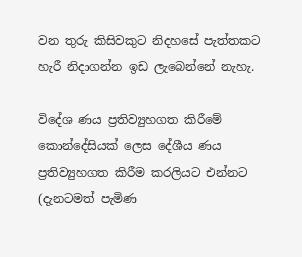වන තුරු කිසිවකුට නිදහසේ පැත්තකට හැරී නිදාගන්න ඉඩ ලැබෙන්නේ නැහැ.

විදේශ ණය ප්‍රතිව්‍යුහගත කිරීමේ කොන්දේසියක් ලෙස දේශීය ණය ප්‍රතිව්‍යුහගත කිරීම කරලියට එන්නට (දැනටමත් පැමිණ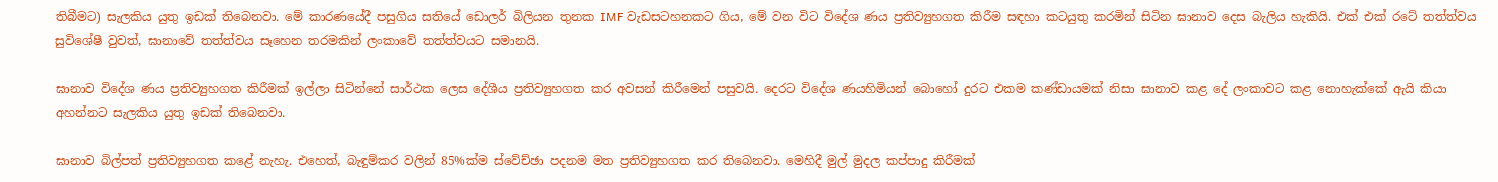තිබීමට) සැලකිය යුතු ඉඩක් තිබෙනවා. මේ කාරණයේදී පසුගිය සතියේ ඩොලර් බිලියන තුනක IMF වැඩසටහනකට ගිය, මේ වන විට විදේශ ණය ප්‍රතිව්‍යුහගත කිරීම සඳහා කටයුතු කරමින් සිටින ඝානාව දෙස බැලිය හැකියි. එක් එක් රටේ තත්ත්වය සුවිශේෂී වුවත්, ඝානාවේ තත්ත්වය සෑහෙන තරමකින් ලංකාවේ තත්ත්වයට සමානයි.

ඝානාව විදේශ ණය ප්‍රතිව්‍යුහගත කිරීමක් ඉල්ලා සිටින්නේ සාර්ථක ලෙස දේශීය ප්‍රතිව්‍යුහගත කර අවසන් කිරීමෙන් පසුවයි. දෙරට විදේශ ණයහිමියන් බොහෝ දුරට එකම කණ්ඩායමක් නිසා ඝානාව කළ දේ ලංකාවට කළ නොහැක්කේ ඇයි කියා අහන්නට සැලකිය යුතු ඉඩක් තිබෙනවා.

ඝානාව බිල්පත් ප්‍රතිව්‍යුහගත කළේ නැහැ. එහෙත්, බැඳුම්කර වලින් 85%ක්ම ස්වේච්ඡා පදනම මත ප්‍රතිව්‍යුහගත කර තිබෙනවා. මෙහිදී මුල් මුදල කප්පාදු කිරීමක්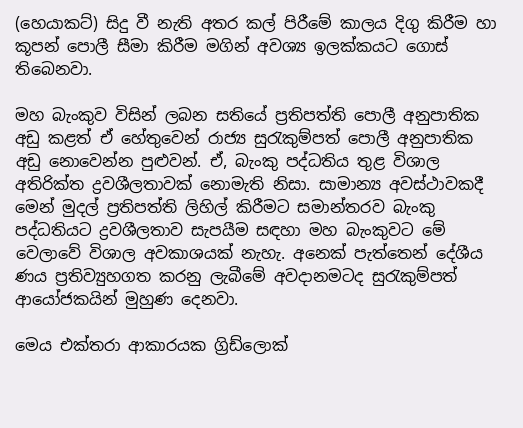(හෙයාකට්) සිදු වී නැති අතර කල් පිරීමේ කාලය දිගු කිරීම හා කූපන් පොලී සීමා කිරීම මගින් අවශ්‍ය ඉලක්කයට ගොස් තිබෙනවා.

මහ බැංකුව විසින් ලබන සතියේ ප්‍රතිපත්ති පොලී අනුපාතික අඩු කළත් ඒ හේතුවෙන් රාජ්‍ය සුරැකුම්පත් පොලී අනුපාතික අඩු නොවෙන්න පුළුවන්. ඒ, බැංකු පද්ධතිය තුළ විශාල අතිරික්ත ද්‍රවශීලතාවක් නොමැති නිසා. සාමාන්‍ය අවස්ථාවකදී මෙන් මුදල් ප්‍රතිපත්ති ලිහිල් කිරීමට සමාන්තරව බැංකු පද්ධතියට ද්‍රවශීලතාව සැපයීම සඳහා මහ බැංකුවට මේ වෙලාවේ විශාල අවකාශයක් නැහැ. අනෙක් පැත්තෙන් දේශීය ණය ප්‍රතිව්‍යුහගත කරනු ලැබීමේ අවදානමටද සුරැකුම්පත් ආයෝජකයින් මුහුණ දෙනවා.

මෙය එක්තරා ආකාරයක ග්‍රිඩ්ලොක්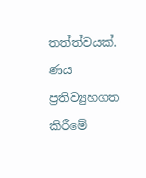තත්ත්වයක්. ණය ප්‍රතිව්‍යුහගත කිරීමේ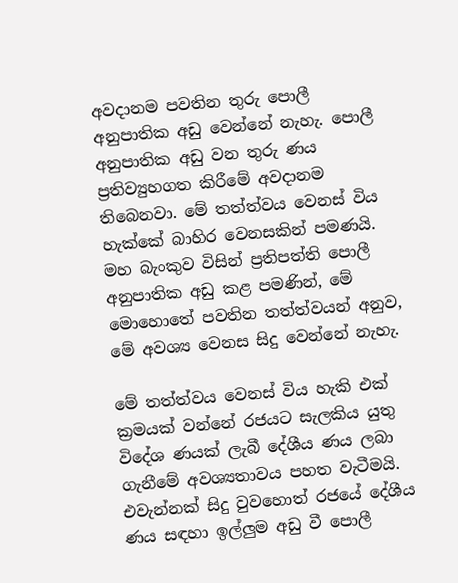අවදානම පවතින තුරු පොලී අනුපාතික අඩු වෙන්නේ නැහැ. පොලී අනුපාතික අඩු වන තුරු ණය ප්‍රතිව්‍යුහගත කිරීමේ අවදානම තිබෙනවා. මේ තත්ත්වය වෙනස් විය හැක්කේ බාහිර වෙනසකින් පමණයි. මහ බැංකුව විසින් ප්‍රතිපත්ති පොලී අනුපාතික අඩු කළ පමණින්, මේ මොහොතේ පවතින තත්ත්වයන් අනුව, මේ අවශ්‍ය වෙනස සිදු වෙන්නේ නැහැ.

මේ තත්ත්වය වෙනස් විය හැකි එක් ක්‍රමයක් වන්නේ රජයට සැලකිය යුතු විදේශ ණයක් ලැබී දේශීය ණය ලබා ගැනීමේ අවශ්‍යතාවය පහත වැටීමයි. එවැන්නක් සිදු වුවහොත් රජයේ දේශීය ණය සඳහා ඉල්ලුම අඩු වී පොලී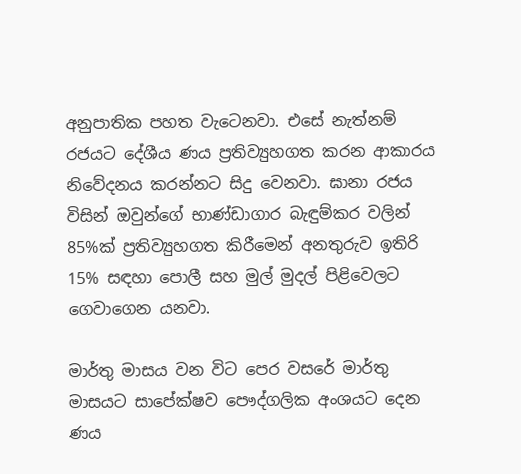අනුපාතික පහත වැටෙනවා. එසේ නැත්නම් රජයට දේශීය ණය ප්‍රතිව්‍යුහගත කරන ආකාරය නිවේදනය කරන්නට සිදු වෙනවා. ඝානා රජය විසින් ඔවුන්ගේ භාණ්ඩාගාර බැඳුම්කර වලින් 85%ක් ප්‍රතිව්‍යුහගත කිරීමෙන් අනතුරුව ඉතිරි 15% සඳහා පොලී සහ මුල් මුදල් පිළිවෙලට ගෙවාගෙන යනවා.

මාර්තු මාසය වන විට පෙර වසරේ මාර්තු මාසයට සාපේක්ෂව පෞද්ගලික අංශයට දෙන ණය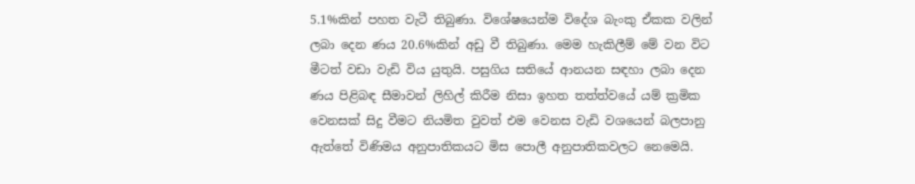5.1%කින් පහත වැටී තිබුණා. විශේෂයෙන්ම විදේශ බැංකු ඒකක වලින් ලබා දෙන ණය 20.6%කින් අඩු වී තිබුණා. මෙම හැකිලීම් මේ වන විට මීටත් වඩා වැඩි විය යුතුයි. පසුගිය සතියේ ආනයන සඳහා ලබා දෙන ණය පිළිබඳ සීමාවන් ලිහිල් කිරීම නිසා ඉහත තත්ත්වයේ යම් ක්‍රමික වෙනසක් සිදු වීමට නියමිත වුවත් එම වෙනස වැඩි වශයෙන් බලපානු ඇත්තේ විණිමය අනුපාතිකයට මිස පොලී අනුපාතිකවලට නෙමෙයි.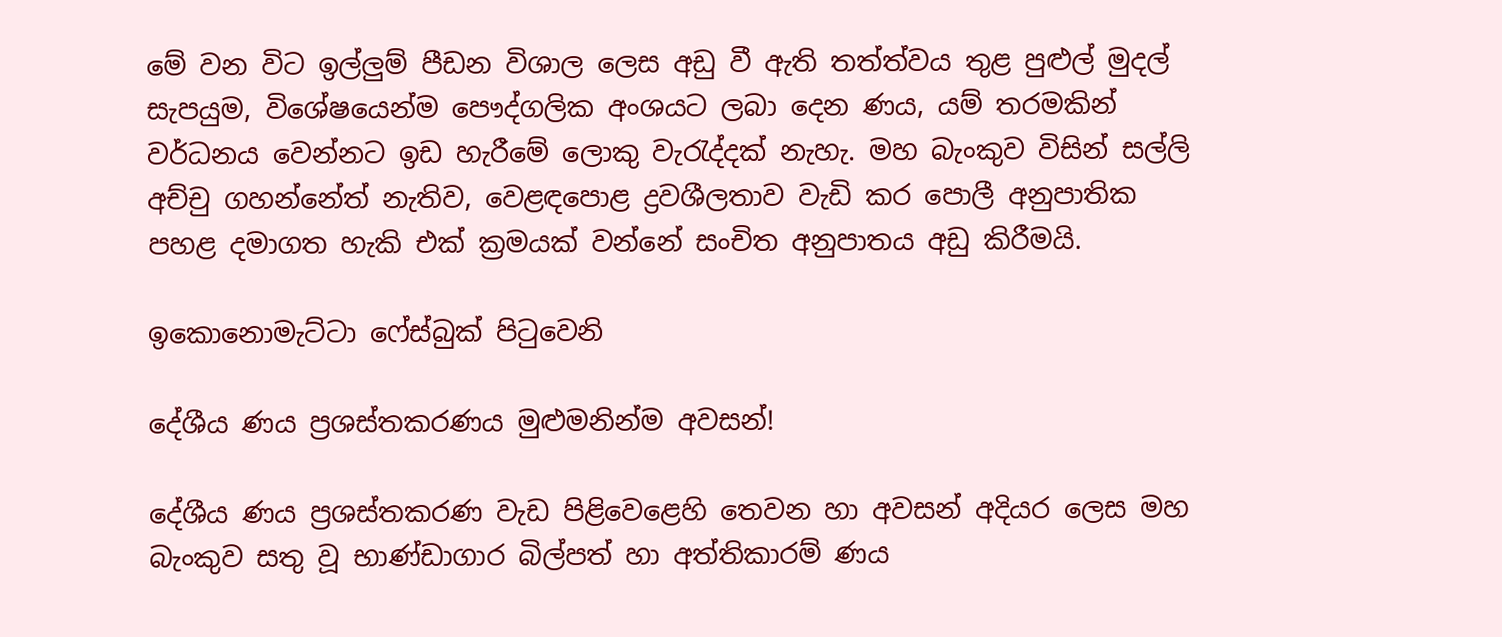මේ වන විට ඉල්ලුම් පීඩන විශාල ලෙස අඩු වී ඇති තත්ත්වය තුළ පුළුල් මුදල් සැපයුම, විශේෂයෙන්ම පෞද්ගලික අංශයට ලබා දෙන ණය, යම් තරමකින් වර්ධනය වෙන්නට ඉඩ හැරීමේ ලොකු වැරැද්දක් නැහැ. මහ බැංකුව විසින් සල්ලි අච්චු ගහන්නේත් නැතිව, වෙළඳපොළ ද්‍රවශීලතාව වැඩි කර පොලී අනුපාතික පහළ දමාගත හැකි එක් ක්‍රමයක් වන්නේ සංචිත අනුපාතය අඩු කිරීමයි.

ඉකොනොමැට්ටා ෆේස්බුක් පිටුවෙනි

දේශීය ණය ප්‍රශස්තකරණය මුළුමනින්ම අවසන්!

දේශීය ණය ප්‍රශස්තකරණ වැඩ පිළිවෙළෙහි තෙවන හා අවසන් අදියර ලෙස මහ බැංකුව සතු වූ භාණ්ඩාගාර බිල්පත් හා අත්තිකාරම් ණය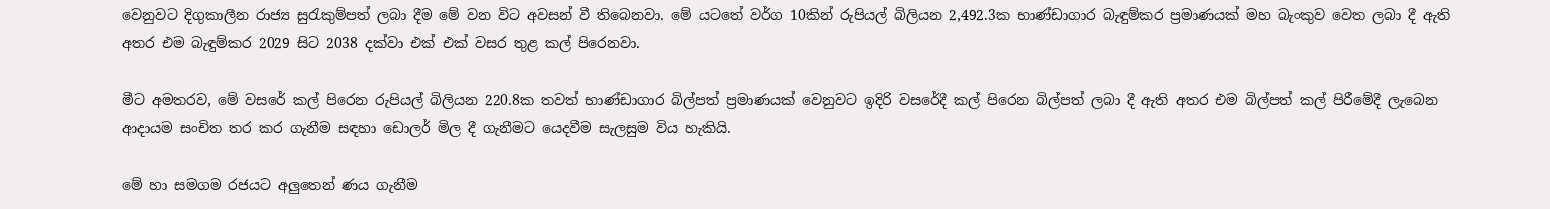වෙනුවට දිගුකාලීන රාජ්‍ය සුරැකුම්පත් ලබා දීම මේ වන විට අවසන් වී තිබෙනවා. මේ යටතේ වර්ග 10කින් රුපියල් බිලියන 2,492.3ක භාණ්ඩාගාර බැඳුම්කර ප්‍රමාණයක් මහ බැංකුව වෙත ලබා දී ඇති අතර එම බැඳුම්කර 2029 සිට 2038 දක්වා එක් එක් වසර තුළ කල් පිරෙනවා.

මීට අමතරව, මේ වසරේ කල් පිරෙන රුපියල් බිලියන 220.8ක තවත් භාණ්ඩාගාර බිල්පත් ප්‍රමාණයක් වෙනුවට ඉදිරි වසරේදී කල් පිරෙන බිල්පත් ලබා දී ඇති අතර එම බිල්පත් කල් පිරීමේදී ලැබෙන ආදායම සංචිත තර කර ගැනීම සඳහා ඩොලර් මිල දී ගැනීමට යෙදවීම සැලසුම විය හැකියි.

මේ හා සමගම රජයට අලුතෙන් ණය ගැනීම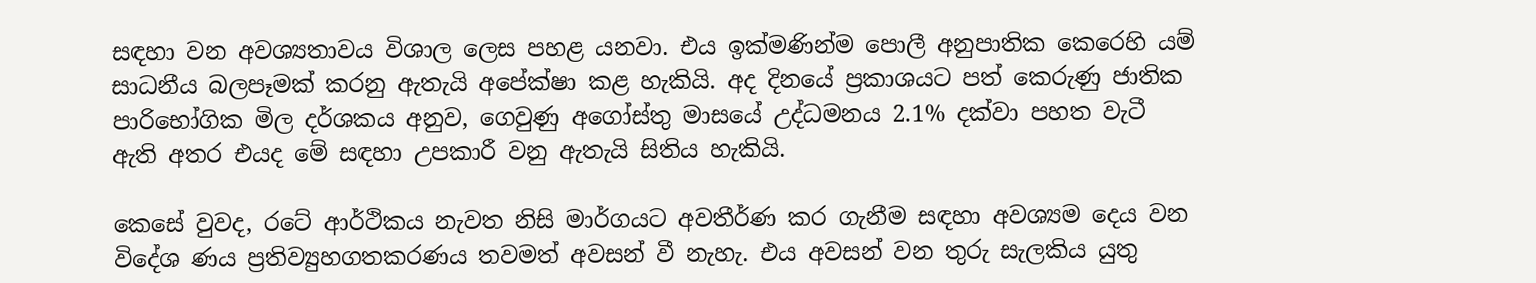සඳහා වන අවශ්‍යතාවය විශාල ලෙස පහළ යනවා. එය ඉක්මණින්ම පොලී අනුපාතික කෙරෙහි යම් සාධනීය බලපෑමක් කරනු ඇතැයි අපේක්ෂා කළ හැකියි. අද දිනයේ ප්‍රකාශයට පත් කෙරුණු ජාතික පාරිභෝගික මිල දර්ශකය අනුව, ගෙවුණු අගෝස්තු මාසයේ උද්ධමනය 2.1% දක්වා පහත වැටී ඇති අතර එයද මේ සඳහා උපකාරී වනු ඇතැයි සිතිය හැකියි.

කෙසේ වුවද, රටේ ආර්ථිකය නැවත නිසි මාර්ගයට අවතීර්ණ කර ගැනීම සඳහා අවශ්‍යම දෙය වන විදේශ ණය ප්‍රතිව්‍යුහගතකරණය තවමත් අවසන් වී නැහැ. එය අවසන් වන තුරු සැලකිය යුතු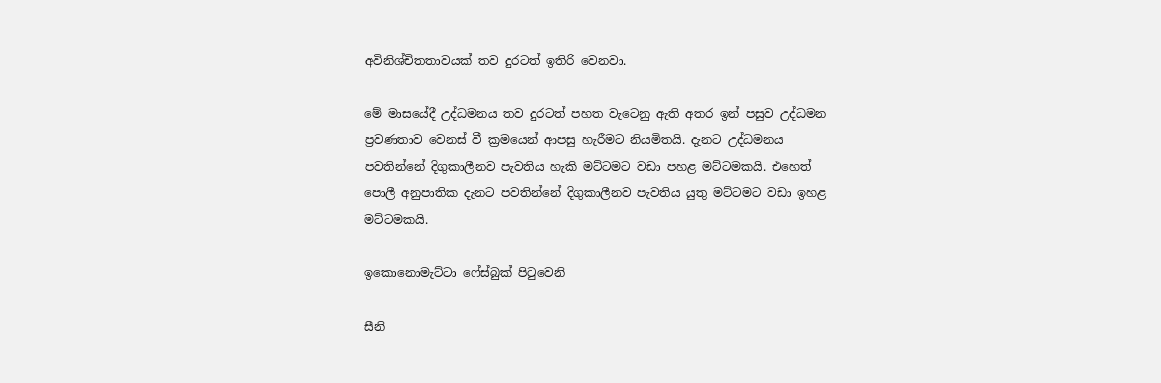අවිනිශ්චිතතාවයක් තව දුරටත් ඉතිරි වෙනවා.

මේ මාසයේදී උද්ධමනය තව දුරටත් පහත වැටෙනු ඇති අතර ඉන් පසුව උද්ධමන ප්‍රවණතාව වෙනස් වී ක්‍රමයෙන් ආපසු හැරීමට නියමිතයි. දැනට උද්ධමනය පවතින්නේ දිගුකාලීනව පැවතිය හැකි මට්ටමට වඩා පහළ මට්ටමකයි. එහෙත් පොලී අනුපාතික දැනට පවතින්නේ දිගුකාලීනව පැවතිය යුතු මට්ටමට වඩා ඉහළ මට්ටමකයි.

ඉකොනොමැට්ටා ෆේස්බුක් පිටුවෙනි

සීනි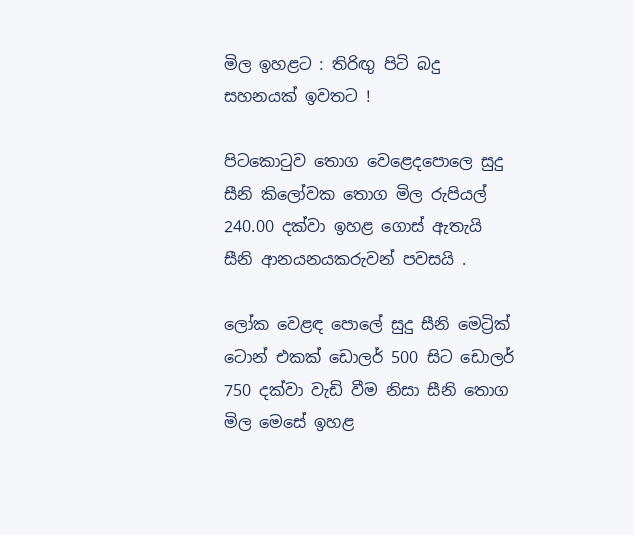මිල ඉහළට : තිරිඟු පිටි බදු සහනයක් ඉවතට !

පිටකොටුව තොග වෙළෙදපොලෙ සුදු සීනි කිලෝවක තොග මිල රුපියල් 240.00 දක්වා ඉහළ ගොස් ඇතැයි සීනි ආනයනයකරුවන් පවසයි .

ලෝක වෙළඳ පොලේ සුදු සීනි මෙට්‍රික් ටොන් එකක් ඩොලර් 500 සිට ඩොලර් 750 දක්වා වැඩි වීම නිසා සීනි තොග මිල මෙසේ ඉහළ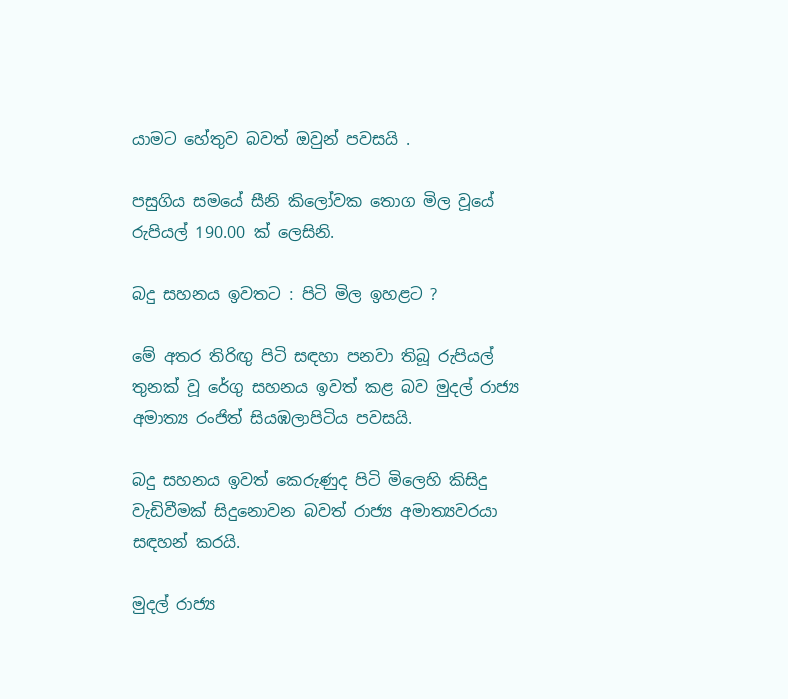යාමට හේතුව බවත් ඔවුන් පවසයි .

පසුගිය සමයේ සීනි කිලෝවක තොග මිල වූයේ රුපියල් 190.00 ක් ලෙසිනි.

බදු සහනය ඉවතට : පිටි මිල ඉහළට ?

මේ අතර තිරිඟු පිටි සඳහා පනවා තිබූ රුපියල් තුනක් වූ රේගු සහනය ඉවත් කළ බව මුදල් රාජ්‍ය අමාත්‍ය රංජිත් සියඹලාපිටිය පවසයි.

බදු සහනය ඉවත් කෙරුණුද පිටි මිලෙහි කිසිදු වැඩිවීමක් සිදුනොවන බවත් රාජ්‍ය අමාත්‍යවරයා සඳහන් කරයි.

මුදල් රාජ්‍ය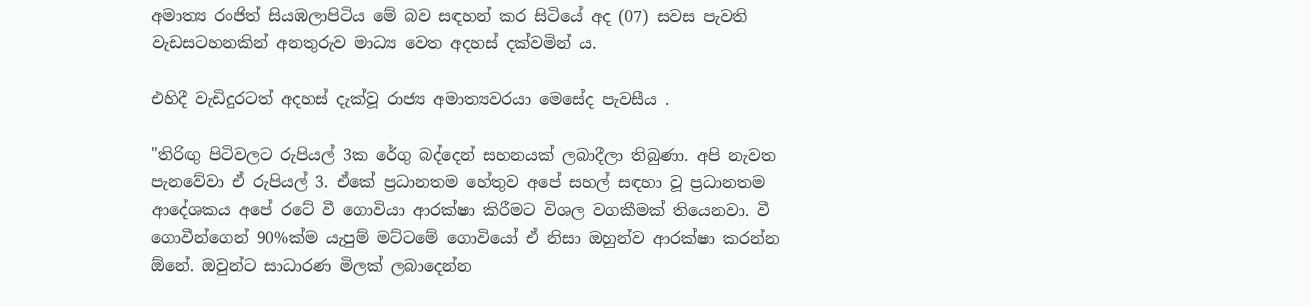අමාත්‍ය රංජිත් සියඹලාපිටිය මේ බව සඳහන් කර සිටියේ අද (07) සවස පැවති වැඩසටහනකින් අනතුරුව මාධ්‍ය වෙත අදහස් දක්වමින් ය.

එහිදී වැඩිදුරටත් අදහස් දැක්වූ රාජ්‍ය අමාත්‍යවරයා මෙසේද පැවසීය .

"තිරිඟු පිටිවලට රුපියල් 3ක රේගු බද්දෙන් සහනයක් ලබාදීලා තිබුණා. අපි නැවත පැනවේවා ඒ රුපියල් 3. ඒකේ ප්‍රධානතම හේතුව අපේ සහල් සඳහා වූ ප්‍රධානතම ආදේශකය අපේ රටේ වී ගොවියා ආරක්ෂා කිරීමට විශල වගකීමක් තියෙනවා. වී ගොවීන්ගෙන් 90%ක්ම යැපුම් මට්ටමේ ගොවියෝ ඒ නිසා ඔහුන්ව ආරක්ෂා කරන්න ඕනේ. ඔවුන්ට සාධාරණ මිලක් ලබාදෙන්න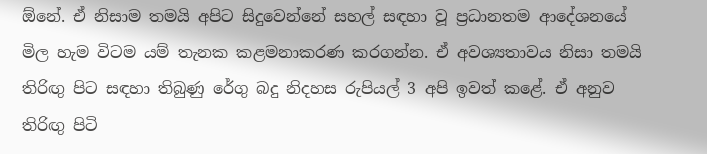ඕනේ. ඒ නිසාම තමයි අපිට සිදුවෙන්නේ සහල් සඳහා වූ ප්‍රධානතම ආදේශනයේ මිල හැම විටම යම් තැනක කළමනාකරණ කරගන්න. ඒ අවශ්‍යතාවය නිසා තමයි තිරිඟු පිට සඳහා තිබුණු රේගු බදු නිදහස රුපියල් 3 අපි ඉවත් කළේ. ඒ අනුව තිරිඟු පිටි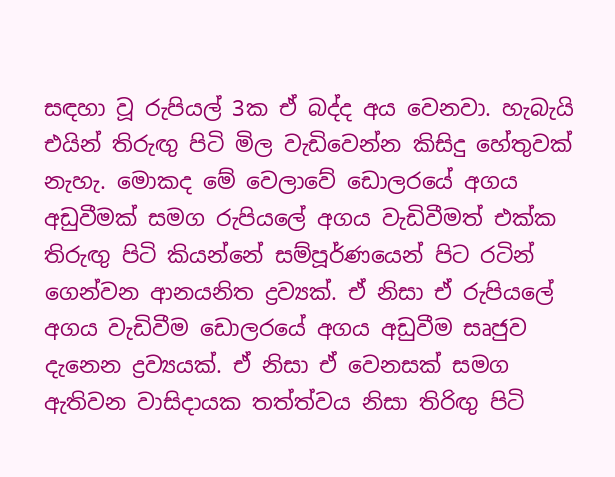සඳහා වූ රුපියල් 3ක ඒ බද්ද අය වෙනවා. හැබැයි එයින් තිරුඟු පිටි මිල වැඩිවෙන්න කිසිදු හේතුවක් නැහැ. මොකද මේ වෙලාවේ ඩොලරයේ අගය අඩුවීමක් සමග රුපියලේ අගය වැඩිවීමත් එක්ක තිරුඟු පිටි කියන්නේ සම්පූර්ණයෙන් පිට රටින් ගෙන්වන ආනයනිත ද්‍රව්‍යක්. ඒ නිසා ඒ රුපියලේ අගය වැඩිවීම ඩොලරයේ අගය අඩුවීම සෘජුව දැනෙන ද්‍රව්‍යයක්. ඒ නිසා ඒ වෙනසක් සමග ඇතිවන වාසිදායක තත්ත්වය නිසා තිරිඟු පිටි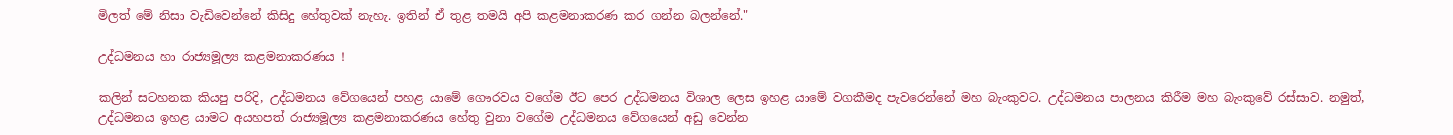මිලත් මේ නිසා වැඩිවෙන්නේ කිසිදු හේතුවක් නැහැ. ඉතින් ඒ තුළ තමයි අපි කළමනාකරණ කර ගන්න බලන්නේ."

උද්ධමනය හා රාජ්‍යමූල්‍ය කළමනාකරණය !

කලින් සටහනක කියපු පරිදි, උද්ධමනය වේගයෙන් පහළ යාමේ ගෞරවය වගේම ඊට පෙර උද්ධමනය විශාල ලෙස ඉහළ යාමේ වගකීමද පැවරෙන්නේ මහ බැංකුවට. උද්ධමනය පාලනය කිරීම මහ බැංකුවේ රස්සාව. නමුත්, උද්ධමනය ඉහළ යාමට අයහපත් රාජ්‍යමූල්‍ය කළමනාකරණය හේතු වුනා වගේම උද්ධමනය වේගයෙන් අඩු වෙන්න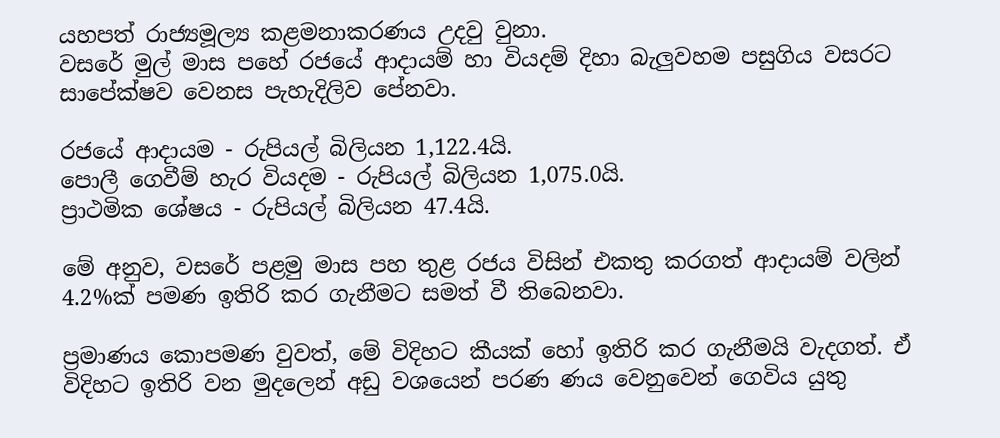යහපත් රාජ්‍යමූල්‍ය කළමනාකරණය උදවු වුනා.
වසරේ මුල් මාස පහේ රජයේ ආදායම් හා වියදම් දිහා බැලුවහම පසුගිය වසරට සාපේක්ෂව වෙනස පැහැදිලිව පේනවා.

රජයේ ආදායම - රුපියල් බිලියන 1,122.4යි.
පොලී ගෙවීම් හැර වියදම - රුපියල් බිලියන 1,075.0යි.
ප්‍රාථමික ශේෂය - රුපියල් බිලියන 47.4යි.

මේ අනුව, වසරේ පළමු මාස පහ තුළ රජය විසින් එකතු කරගත් ආදායම් වලින් 4.2%ක් පමණ ඉතිරි කර ගැනීමට සමත් වී තිබෙනවා.

ප්‍රමාණය කොපමණ වුවත්, මේ විදිහට කීයක් හෝ ඉතිරි කර ගැනීමයි වැදගත්. ඒ විදිහට ඉතිරි වන මුදලෙන් අඩු වශයෙන් පරණ ණය වෙනුවෙන් ගෙවිය යුතු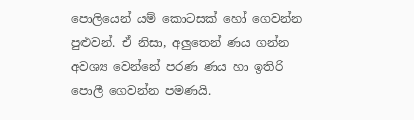පොලියෙන් යම් කොටසක් හෝ ගෙවන්න පුළුවන්. ඒ නිසා, අලුතෙන් ණය ගන්න අවශ්‍ය වෙන්නේ පරණ ණය හා ඉතිරි පොලී ගෙවන්න පමණයි.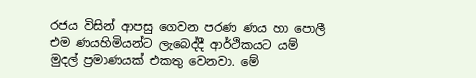රජය විසින් ආපසු ගෙවන පරණ ණය හා පොලී එම ණයහිමියන්ට ලැබෙද්දී ආර්ථිකයට යම් මුදල් ප්‍රමාණයක් එකතු වෙනවා. මේ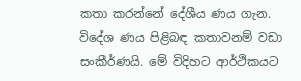කතා කරන්නේ දේශීය ණය ගැන. විදේශ ණය පිළිබඳ කතාවනම් වඩා සංකීර්ණයි. මේ විදිහට ආර්ථිකයට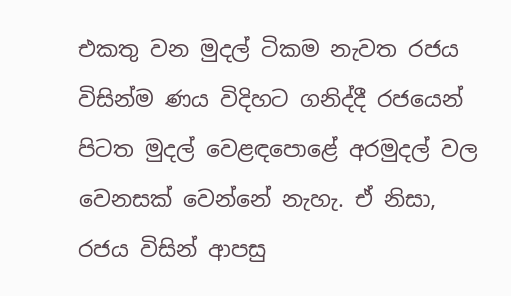එකතු වන මුදල් ටිකම නැවත රජය විසින්ම ණය විදිහට ගනිද්දී රජයෙන් පිටත මුදල් වෙළඳපොළේ අරමුදල් වල වෙනසක් වෙන්නේ නැහැ. ඒ නිසා, රජය විසින් ආපසු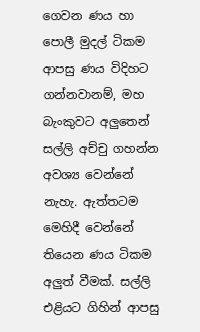ගෙවන ණය හා පොලී මුදල් ටිකම ආපසු ණය විදිහට ගන්නවානම්, මහ බැංකුවට අලුතෙන් සල්ලි අච්චු ගහන්න අවශ්‍ය වෙන්නේ නැහැ. ඇත්තටම මෙහිදී වෙන්නේ තියෙන ණය ටිකම අලුත් වීමක්. සල්ලි එළියට ගිහින් ආපසු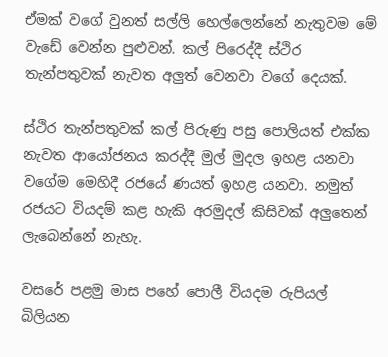ඒමක් වගේ වුනත් සල්ලි හෙල්ලෙන්නේ නැතුවම මේ වැඩේ වෙන්න පුළුවන්. කල් පිරෙද්දී ස්ථිර තැන්පතුවක් නැවත අලුත් වෙනවා වගේ දෙයක්.

ස්ථිර තැන්පතුවක් කල් පිරුණු පසු පොලියත් එක්ක නැවත ආයෝජනය කරද්දී මුල් මුදල ඉහළ යනවා වගේම මෙහිදී රජයේ ණයත් ඉහළ යනවා. නමුත් රජයට වියදම් කළ හැකි අරමුදල් කිසිවක් අලුතෙන් ලැබෙන්නේ නැහැ.

වසරේ පළමු මාස පහේ පොලී වියදම රුපියල් බිලියන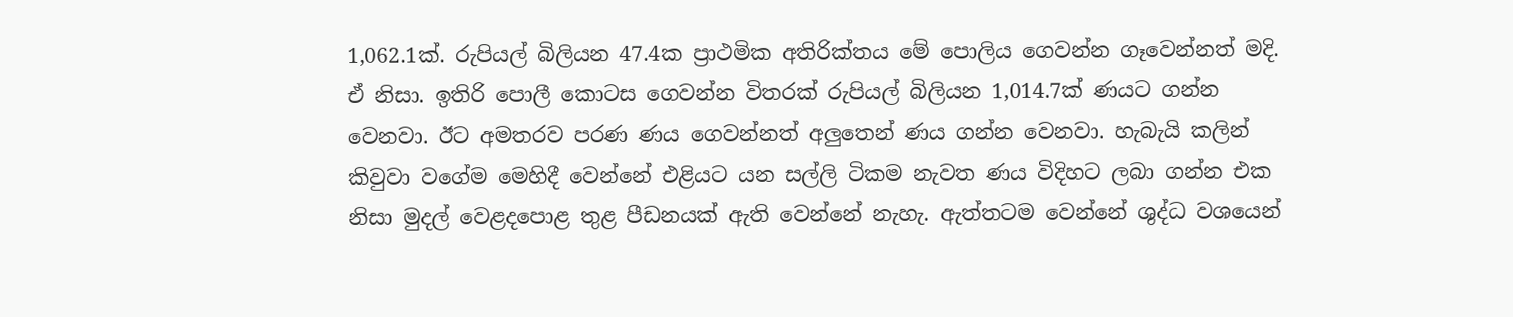1,062.1ක්. රුපියල් බිලියන 47.4ක ප්‍රාථමික අතිරික්තය මේ පොලිය ගෙවන්න ගෑවෙන්නත් මදි. ඒ නිසා. ඉතිරි පොලී කොටස ගෙවන්න විතරක් රුපියල් බිලියන 1,014.7ක් ණයට ගන්න වෙනවා. ඊට අමතරව පරණ ණය ගෙවන්නත් අලුතෙන් ණය ගන්න වෙනවා. හැබැයි කලින් කිවුවා වගේම මෙහිදී වෙන්නේ එළියට යන සල්ලි ටිකම නැවත ණය විදිහට ලබා ගන්න එක නිසා මුදල් වෙළදපොළ තුළ පීඩනයක් ඇති වෙන්නේ නැහැ. ඇත්තටම වෙන්නේ ශුද්ධ වශයෙන්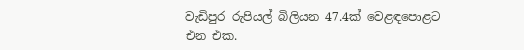වැඩිපුර රුපියල් බිලියන 47.4ක් වෙළඳපොළට එන එක.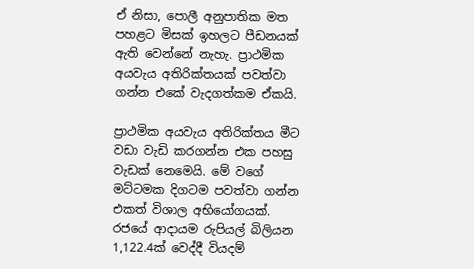ඒ නිසා, පොලී අනුපාතික මත පහළට මිසක් ඉහලට පීඩනයක් ඇති වෙන්නේ නැහැ. ප්‍රාථමික අයවැය අතිරික්තයක් පවත්වා ගන්න එකේ වැදගත්කම ඒකයි.

ප්‍රාථමික අයවැය අතිරික්තය මීට වඩා වැඩි කරගන්න එක පහසු වැඩක් නෙමෙයි. මේ වගේ මට්ටමක දිගටම පවත්වා ගන්න එකත් විශාල අභියෝගයක්. රජයේ ආදායම රුපියල් බිලියන 1,122.4ක් වෙද්දී වියදම්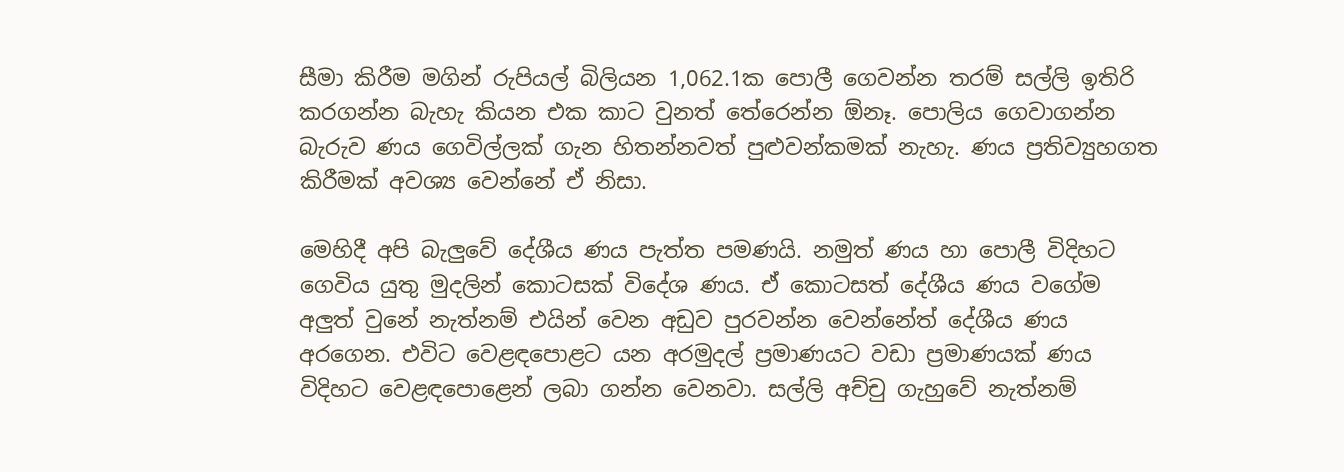සීමා කිරීම මගින් රුපියල් බිලියන 1,062.1ක පොලී ගෙවන්න තරම් සල්ලි ඉතිරි කරගන්න බැහැ කියන එක කාට වුනත් තේරෙන්න ඕනෑ. පොලිය ගෙවාගන්න බැරුව ණය ගෙවිල්ලක් ගැන හිතන්නවත් පුළුවන්කමක් නැහැ. ණය ප්‍රතිව්‍යුහගත කිරීමක් අවශ්‍ය වෙන්නේ ඒ නිසා.

මෙහිදී අපි බැලුවේ දේශීය ණය පැත්ත පමණයි. නමුත් ණය හා පොලී විදිහට ගෙවිය යුතු මුදලින් කොටසක් විදේශ ණය. ඒ කොටසත් දේශීය ණය වගේම අලුත් වුනේ නැත්නම් එයින් වෙන අඩුව පුරවන්න වෙන්නේත් දේශීය ණය අරගෙන. එවිට වෙළඳපොළට යන අරමුදල් ප්‍රමාණයට වඩා ප්‍රමාණයක් ණය විදිහට වෙළඳපොළෙන් ලබා ගන්න වෙනවා. සල්ලි අච්චු ගැහුවේ නැත්නම්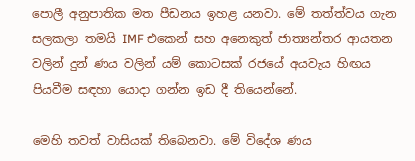පොලී අනුපාතික මත පීඩනය ඉහළ යනවා. මේ තත්ත්වය ගැන සලකලා තමයි IMF එකෙන් සහ අනෙකුත් ජාත්‍යන්තර ආයතන වලින් දුන් ණය වලින් යම් කොටසක් රජයේ අයවැය හිඟය පියවීම සඳහා යොදා ගන්න ඉඩ දී තියෙන්නේ.

මෙහි තවත් වාසියක් තිබෙනවා. මේ විදේශ ණය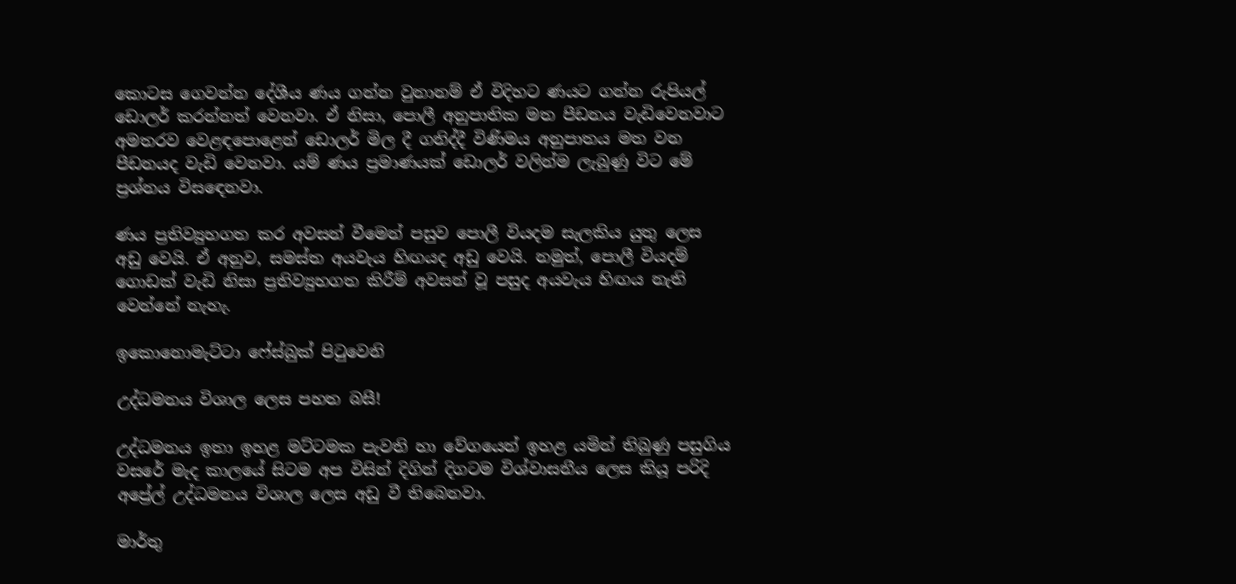කොටස ගෙවන්න දේශීය ණය ගන්න වුනානම් ඒ විදිහට ණයට ගන්න රුපියල් ඩොලර් කරන්නත් වෙනවා. ඒ නිසා, පොලී අනුපාතික මත පීඩනය වැඩිවෙනවාට අමතරව වෙළඳපොළෙන් ඩොලර් මිල දී ගනිද්දී විණිමය අනුපාතය මත වන පීඩනයද වැඩි වෙනවා. යම් ණය ප්‍රමාණයක් ඩොලර් වලින්ම ලැබුණු විට මේ ප්‍රශ්නය විසඳෙනවා.

ණය ප්‍රතිව්‍යුහගත කර අවසන් වීමෙන් පසුව පොලී වියදම සැලකිය යුතු ලෙස අඩු වෙයි. ඒ අනුව, සමස්ත අයවැය හිඟයද අඩු වෙයි. නමුත්, පොලී වියදම් ගොඩක් වැඩි නිසා ප්‍රතිව්‍යුහගත කිරීම් අවසන් වූ පසුද අයවැය හිඟය නැති වෙන්නේ නැහැ.

ඉකොනොමැට්ටා ෆේස්බුක් පිටුවෙනි

උද්ධමනය විශාල ලෙස පහත බසී!

උද්ධමනය ඉතා ඉහළ මට්ටමක පැවති හා වේගයෙන් ඉහළ යමින් තිබුණු පසුගිය වසරේ මැද කාලයේ සිටම අප විසින් දිගින් දිගටම විශ්වාසනීය ලෙස කියූ පරිදි අප්‍රේල් උද්ධමනය විශාල ලෙස අඩු වී තිබෙනවා.

මාර්තු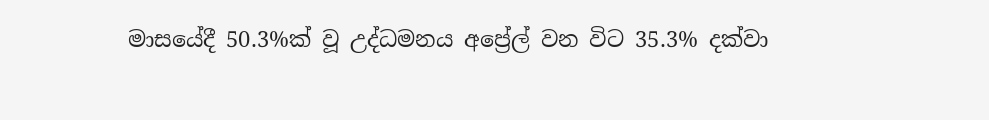මාසයේදී 50.3%ක් වූ උද්ධමනය අප්‍රේල් වන විට 35.3% දක්වා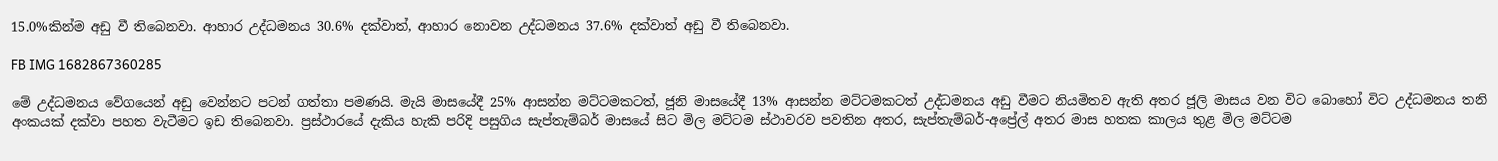15.0%කින්ම අඩු වී තිබෙනවා. ආහාර උද්ධමනය 30.6% දක්වාත්, ආහාර නොවන උද්ධමනය 37.6% දක්වාත් අඩු වී තිබෙනවා.

FB IMG 1682867360285

මේ උද්ධමනය වේගයෙන් අඩු වෙන්නට පටන් ගත්තා පමණයි. මැයි මාසයේදී 25% ආසන්න මට්ටමකටත්, ජූනි මාසයේදී 13% ආසන්න මට්ටමකටත් උද්ධමනය අඩු වීමට නියමිතව ඇති අතර ජූලි මාසය වන විට බොහෝ විට උද්ධමනය තනි අංකයක් දක්වා පහත වැටීමට ඉඩ තිබෙනවා. ප්‍රස්ථාරයේ දැකිය හැකි පරිදි පසුගිය සැප්තැම්බර් මාසයේ සිට මිල මට්ටම ස්ථාවරව පවතින අතර, සැප්තැම්බර්-අප්‍රේල් අතර මාස හතක කාලය තුළ මිල මට්ටම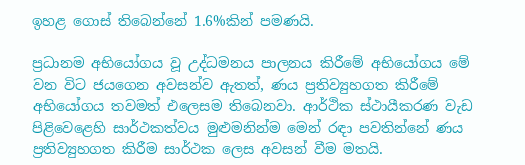ඉහළ ගොස් තිබෙන්නේ 1.6%කින් පමණයි.

ප්‍රධානම අභියෝගය වූ උද්ධමනය පාලනය කිරීමේ අභියෝගය මේ වන විට ජයගෙන අවසන්ව ඇතත්, ණය ප්‍රතිව්‍යුහගත කිරීමේ අභියෝගය තවමත් එලෙසම තිබෙනවා. ආර්ථික ස්ථායීකරණ වැඩ පිළිවෙළෙහි සාර්ථකත්වය මුළුමනින්ම මෙන් රඳා පවතින්නේ ණය ප්‍රතිව්‍යුහගත කිරීම සාර්ථක ලෙස අවසන් වීම මතයි.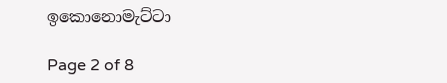ඉකොනොමැට්ටා

Page 2 of 8